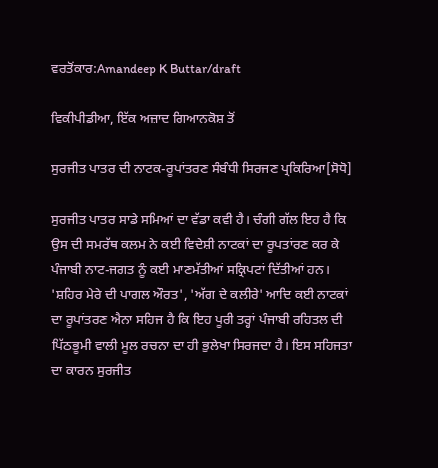ਵਰਤੋਂਕਾਰ:Amandeep K Buttar/draft

ਵਿਕੀਪੀਡੀਆ, ਇੱਕ ਅਜ਼ਾਦ ਗਿਆਨਕੋਸ਼ ਤੋਂ

ਸੁਰਜੀਤ ਪਾਤਰ ਦੀ ਨਾਟਕ-ਰੂਪਾਂਤਰਣ ਸੰਬੰਧੀ ਸਿਰਜਣ ਪ੍ਰਕਿਰਿਆ[ਸੋਧੋ]

ਸੁਰਜੀਤ ਪਾਤਰ ਸਾਡੇ ਸਮਿਆਂ ਦਾ ਵੱਡਾ ਕਵੀ ਹੈ। ਚੰਗੀ ਗੱਲ ਇਹ ਹੈ ਕਿ ਉਸ ਦੀ ਸਮਰੱਥ ਕਲਮ ਨੇ ਕਈ ਵਿਦੇਸ਼ੀ ਨਾਟਕਾਂ ਦਾ ਰੂਪਤਾਂਰਣ ਕਰ ਕੇ ਪੰਜਾਬੀ ਨਾਟ-ਜਗਤ ਨੂੰ ਕਈ ਮਾਣਮੱਤੀਆਂ ਸਕ੍ਰਿਪਟਾਂ ਦਿੱਤੀਆਂ ਹਨ। 'ਸ਼ਹਿਰ ਮੇਰੇ ਦੀ ਪਾਗਲ ਔਰਤ', 'ਅੱਗ ਦੇ ਕਲੀਰੇ' ਆਦਿ ਕਈ ਨਾਟਕਾਂ ਦਾ ਰੂਪਾਂਤਰਣ ਐਨਾ ਸਹਿਜ ਹੈ ਕਿ ਇਹ ਪੂਰੀ ਤਰ੍ਹਾਂ ਪੰਜਾਬੀ ਰਹਿਤਲ ਦੀ ਪਿੱਠਭੂਮੀ ਵਾਲੀ ਮੂਲ ਰਚਨਾ ਦਾ ਹੀ ਭੁਲੇਖਾ ਸਿਰਜਦਾ ਹੈ। ਇਸ ਸਹਿਜਤਾ ਦਾ ਕਾਰਨ ਸੁਰਜੀਤ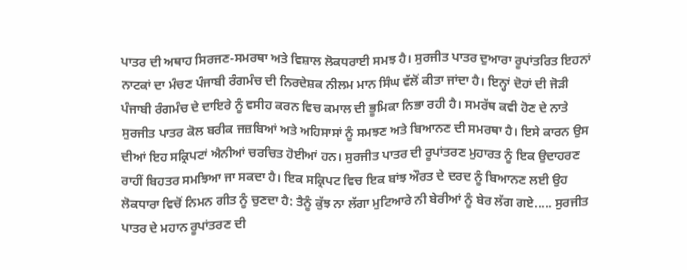ਪਾਤਰ ਦੀ ਅਥਾਹ ਸਿਰਜਣ-ਸਮਰਥਾ ਅਤੇ ਵਿਸ਼ਾਲ ਲੋਕਧਰਾਈ ਸਮਝ ਹੈ। ਸੁਰਜੀਤ ਪਾਤਰ ਦੁਆਰਾ ਰੂਪਾਂਤਰਿਤ ਇਹਨਾਂ ਨਾਟਕਾਂ ਦਾ ਮੰਚਣ ਪੰਜਾਬੀ ਰੰਗਮੰਚ ਦੀ ਨਿਰਦੇਸ਼ਕ ਨੀਲਮ ਮਾਨ ਸਿੰਘ ਵੱਲੋਂ ਕੀਤਾ ਜਾਂਦਾ ਹੈ। ਇਨ੍ਹਾਂ ਦੋਹਾਂ ਦੀ ਜੋੜੀ ਪੰਜਾਬੀ ਰੰਗਮੰਚ ਦੇ ਦਾਇਰੇ ਨੂੰ ਵਸੀਹ ਕਰਨ ਵਿਚ ਕਮਾਲ ਦੀ ਭੂਮਿਕਾ ਨਿਭਾ ਰਹੀ ਹੈ। ਸਮਰੱਥ ਕਵੀ ਹੋਣ ਦੇ ਨਾਤੇ ਸੁਰਜੀਤ ਪਾਤਰ ਕੋਲ ਬਰੀਕ ਜਜ਼ਬਿਆਂ ਅਤੇ ਅਹਿਸਾਸਾਂ ਨੂੰ ਸਮਝਣ ਅਤੇ ਬਿਆਨਣ ਦੀ ਸਮਰਥਾ ਹੈ। ਇਸੇ ਕਾਰਨ ਉਸ ਦੀਆਂ ਇਹ ਸਕ੍ਰਿਪਟਾਂ ਐਨੀਆਂ ਚਰਚਿਤ ਹੋਈਆਂ ਹਨ। ਸੁਰਜੀਤ ਪਾਤਰ ਦੀ ਰੂਪਾਂਤਰਣ ਮੁਹਾਰਤ ਨੂੰ ਇਕ ਉਦਾਹਰਣ ਰਾਹੀਂ ਬਿਹਤਰ ਸਮਝਿਆ ਜਾ ਸਕਦਾ ਹੈ। ਇਕ ਸਕ੍ਰਿਪਟ ਵਿਚ ਇਕ ਬਾਂਝ ਔਰਤ ਦੇ ਦਰਦ ਨੂੰ ਬਿਆਨਣ ਲਈ ਉਹ ਲੋਕਧਾਰਾ ਵਿਚੋਂ ਨਿਮਨ ਗੀਤ ਨੂੰ ਚੁਣਦਾ ਹੈ: ਤੈਨੂੰ ਕੁੱਝ ਨਾ ਲੱਗਾ ਮੁਟਿਆਰੇ ਨੀ ਬੇਰੀਆਂ ਨੂੰ ਬੇਰ ਲੱਗ ਗਏ..... ਸੁਰਜੀਤ ਪਾਤਰ ਦੇ ਮਹਾਨ ਰੂਪਾਂਤਰਣ ਦੀ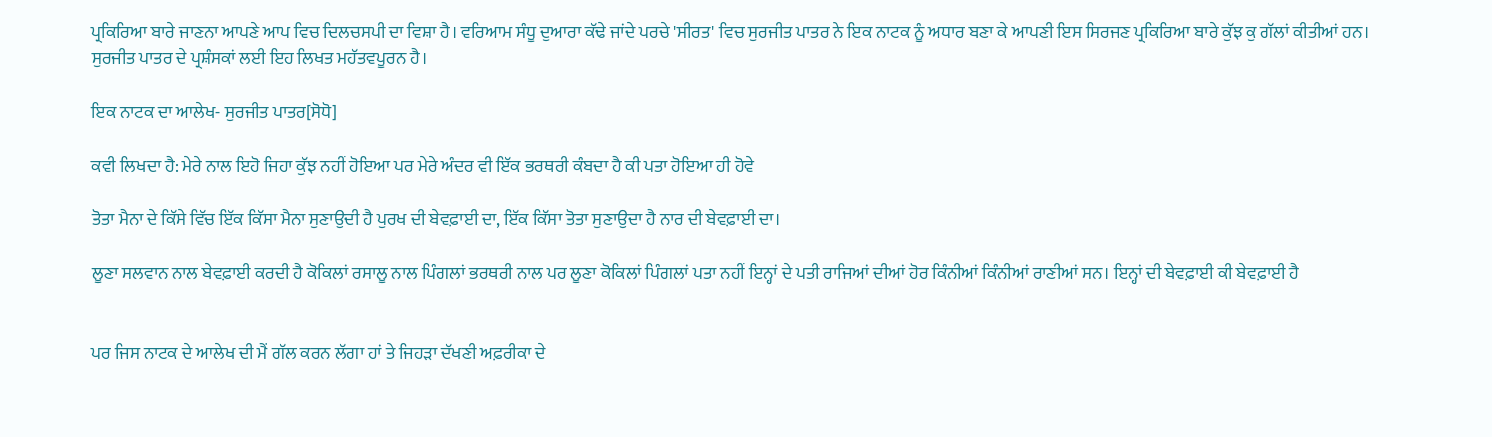ਪ੍ਰਕਿਰਿਆ ਬਾਰੇ ਜਾਣਨਾ ਆਪਣੇ ਆਪ ਵਿਚ ਦਿਲਚਸਪੀ ਦਾ ਵਿਸ਼ਾ ਹੈ। ਵਰਿਆਮ ਸੰਧੂ ਦੁਆਰਾ ਕੱਢੇ ਜਾਂਦੇ ਪਰਚੇ 'ਸੀਰਤ' ਵਿਚ ਸੁਰਜੀਤ ਪਾਤਰ ਨੇ ਇਕ ਨਾਟਕ ਨੂੰ ਅਧਾਰ ਬਣਾ ਕੇ ਆਪਣੀ ਇਸ ਸਿਰਜਣ ਪ੍ਰਕਿਰਿਆ ਬਾਰੇ ਕੁੱਝ ਕੁ ਗੱਲਾਂ ਕੀਤੀਆਂ ਹਨ। ਸੁਰਜੀਤ ਪਾਤਰ ਦੇ ਪ੍ਰਸ਼ੰਸਕਾਂ ਲਈ ਇਹ ਲਿਖਤ ਮਹੱਤਵਪੂਰਨ ਹੈ।

ਇਕ ਨਾਟਕ ਦਾ ਆਲੇਖ- ਸੁਰਜੀਤ ਪਾਤਰ[ਸੋਧੋ]

ਕਵੀ ਲਿਖਦਾ ਹੈ: ਮੇਰੇ ਨਾਲ ਇਹੋ ਜਿਹਾ ਕੁੱਝ ਨਹੀਂ ਹੋਇਆ ਪਰ ਮੇਰੇ ਅੰਦਰ ਵੀ ਇੱਕ ਭਰਥਰੀ ਕੰਬਦਾ ਹੈ ਕੀ ਪਤਾ ਹੋਇਆ ਹੀ ਹੋਵੇ

ਤੋਤਾ ਮੈਨਾ ਦੇ ਕਿੱਸੇ ਵਿੱਚ ਇੱਕ ਕਿੱਸਾ ਮੈਨਾ ਸੁਣਾਉਦੀ ਹੈ ਪੁਰਖ ਦੀ ਬੇਵਫ਼ਾਈ ਦਾ, ਇੱਕ ਕਿੱਸਾ ਤੋਤਾ ਸੁਣਾਉਦਾ ਹੈ ਨਾਰ ਦੀ ਬੇਵਫ਼ਾਈ ਦਾ।

ਲੂਣਾ ਸਲਵਾਨ ਨਾਲ ਬੇਵਫ਼ਾਈ ਕਰਦੀ ਹੈ ਕੋਕਿਲਾਂ ਰਸਾਲੂ ਨਾਲ ਪਿੰਗਲਾਂ ਭਰਥਰੀ ਨਾਲ ਪਰ ਲੂਣਾ ਕੋਕਿਲਾਂ ਪਿੰਗਲਾਂ ਪਤਾ ਨਹੀਂ ਇਨ੍ਹਾਂ ਦੇ ਪਤੀ ਰਾਜਿਆਂ ਦੀਆਂ ਹੋਰ ਕਿੰਨੀਆਂ ਕਿੰਨੀਆਂ ਰਾਣੀਆਂ ਸਨ। ਇਨ੍ਹਾਂ ਦੀ ਬੇਵਫ਼ਾਈ ਕੀ ਬੇਵਫ਼ਾਈ ਹੈ


ਪਰ ਜਿਸ ਨਾਟਕ ਦੇ ਆਲੇਖ ਦੀ ਮੈਂ ਗੱਲ ਕਰਨ ਲੱਗਾ ਹਾਂ ਤੇ ਜਿਹੜਾ ਦੱਖਣੀ ਅਫ਼ਰੀਕਾ ਦੇ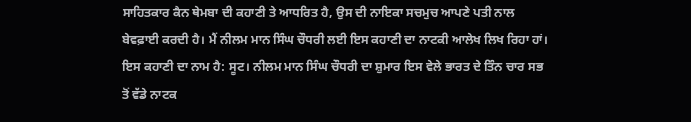ਸਾਹਿਤਕਾਰ ਕੈਨ ਥੇਮਬਾ ਦੀ ਕਹਾਣੀ ਤੇ ਆਧਰਿਤ ਹੈ, ਉਸ ਦੀ ਨਾਇਕਾ ਸਚਮੁਚ ਆਪਣੇ ਪਤੀ ਨਾਲ ਬੇਵਫ਼ਾਈ ਕਰਦੀ ਹੈ। ਮੈਂ ਨੀਲਮ ਮਾਨ ਸਿੰਘ ਚੌਧਰੀ ਲਈ ਇਸ ਕਹਾਣੀ ਦਾ ਨਾਟਕੀ ਆਲੇਖ ਲਿਖ ਰਿਹਾ ਹਾਂ। ਇਸ ਕਹਾਣੀ ਦਾ ਨਾਮ ਹੈ: ਸੂਟ। ਨੀਲਮ ਮਾਨ ਸਿੰਘ ਚੌਧਰੀ ਦਾ ਸ਼ੁਮਾਰ ਇਸ ਵੇਲੇ ਭਾਰਤ ਦੇ ਤਿੰਨ ਚਾਰ ਸਭ ਤੋਂ ਵੱਡੇ ਨਾਟਕ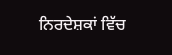ਨਿਰਦੇਸ਼ਕਾਂ ਵਿੱਚ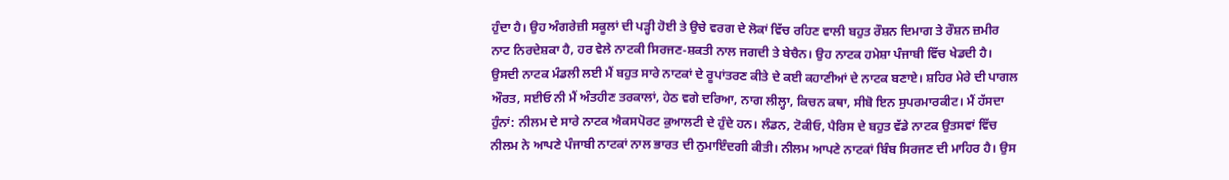ਹੁੰਦਾ ਹੈ। ਉਹ ਅੰਗਰੇਜ਼ੀ ਸਕੂਲਾਂ ਦੀ ਪੜ੍ਹੀ ਹੋਈ ਤੇ ਉਚੇ ਵਰਗ ਦੇ ਲੋਕਾਂ ਵਿੱਚ ਰਹਿਣ ਵਾਲੀ ਬਹੁਤ ਰੌਸ਼ਨ ਦਿਮਾਗ ਤੇ ਰੌਸ਼ਨ ਜ਼ਮੀਰ ਨਾਟ ਨਿਰਦੇਸ਼ਕਾ ਹੈ, ਹਰ ਵੇਲੇ ਨਾਟਕੀ ਸਿਰਜਣ-ਸ਼ਕਤੀ ਨਾਲ ਜਗਦੀ ਤੇ ਬੇਚੈਨ। ਉਹ ਨਾਟਕ ਹਮੇਸ਼ਾ ਪੰਜਾਬੀ ਵਿੱਚ ਖੇਡਦੀ ਹੈ। ਉਸਦੀ ਨਾਟਕ ਮੰਡਲੀ ਲਈ ਮੈਂ ਬਹੁਤ ਸਾਰੇ ਨਾਟਕਾਂ ਦੇ ਰੂਪਾਂਤਰਣ ਕੀਤੇ ਦੇ ਕਈ ਕਹਾਣੀਆਂ ਦੇ ਨਾਟਕ ਬਣਾਏ। ਸ਼ਹਿਰ ਮੇਰੇ ਦੀ ਪਾਗਲ ਔਰਤ, ਸਈਓ ਨੀ ਮੈਂ ਅੰਤਹੀਣ ਤਰਕਾਲਾਂ, ਹੇਠ ਵਗੇ ਦਰਿਆ, ਨਾਗ ਲੀਲ੍ਹਾ, ਕਿਚਨ ਕਥਾ, ਸੀਬੋ ਇਨ ਸੁਪਰਮਾਰਕੀਟ। ਮੈਂ ਹੱਸਦਾ ਹੁੰਨਾਂ: ਨੀਲਮ ਦੇ ਸਾਰੇ ਨਾਟਕ ਐਕਸਪੋਰਟ ਕੁਆਲਟੀ ਦੇ ਹੁੰਦੇ ਹਨ। ਲੰਡਨ, ਟੋਕੀਓ, ਪੈਰਿਸ ਦੇ ਬਹੁਤ ਵੱਡੇ ਨਾਟਕ ਉਤਸਵਾਂ ਵਿੱਚ ਨੀਲਮ ਨੇ ਆਪਣੇ ਪੰਜਾਬੀ ਨਾਟਕਾਂ ਨਾਲ ਭਾਰਤ ਦੀ ਨੁਮਾਇੰਦਗੀ ਕੀਤੀ। ਨੀਲਮ ਆਪਣੇ ਨਾਟਕਾਂ ਬਿੰਬ ਸਿਰਜਣ ਦੀ ਮਾਹਿਰ ਹੈ। ਉਸ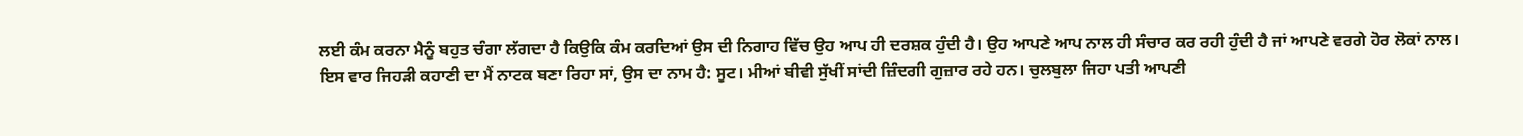ਲਈ ਕੰਮ ਕਰਨਾ ਮੈਨੂੰ ਬਹੁਤ ਚੰਗਾ ਲੱਗਦਾ ਹੈ ਕਿਉਕਿ ਕੰਮ ਕਰਦਿਆਂ ਉਸ ਦੀ ਨਿਗਾਹ ਵਿੱਚ ਉਹ ਆਪ ਹੀ ਦਰਸ਼ਕ ਹੁੰਦੀ ਹੈ। ਉਹ ਆਪਣੇ ਆਪ ਨਾਲ ਹੀ ਸੰਚਾਰ ਕਰ ਰਹੀ ਹੁੰਦੀ ਹੈ ਜਾਂ ਆਪਣੇ ਵਰਗੇ ਹੋਰ ਲੋਕਾਂ ਨਾਲ। ਇਸ ਵਾਰ ਜਿਹੜੀ ਕਹਾਣੀ ਦਾ ਮੈਂ ਨਾਟਕ ਬਣਾ ਰਿਹਾ ਸਾਂ, ਉਸ ਦਾ ਨਾਮ ਹੈ: ਸੂਟ। ਮੀਆਂ ਬੀਵੀ ਸੁੱਖੀਂ ਸਾਂਦੀ ਜ਼ਿੰਦਗੀ ਗੁਜ਼ਾਰ ਰਹੇ ਹਨ। ਚੁਲਬੁਲਾ ਜਿਹਾ ਪਤੀ ਆਪਣੀ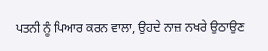ਪਤਨੀ ਨੂੰ ਪਿਆਰ ਕਰਨ ਵਾਲਾ, ਉਹਦੇ ਨਾਜ਼ ਨਖਰੇ ਉਠਾਉਣ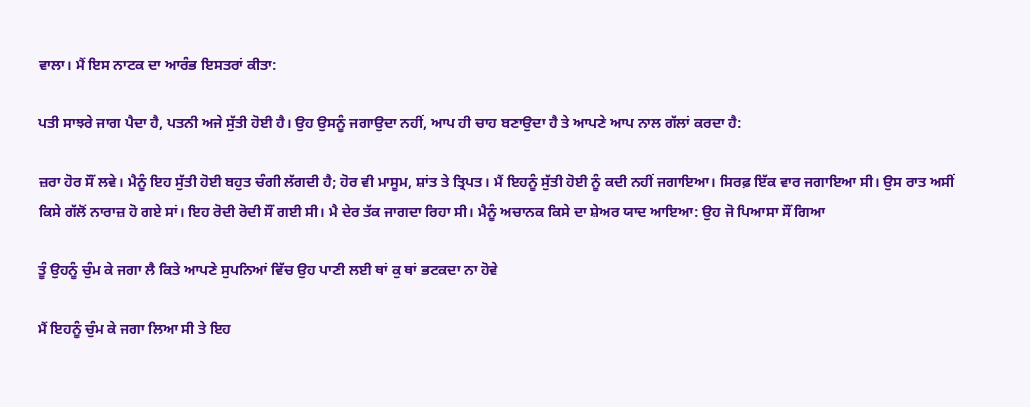ਵਾਲਾ। ਮੈਂ ਇਸ ਨਾਟਕ ਦਾ ਆਰੰਭ ਇਸਤਰਾਂ ਕੀਤਾ:

ਪਤੀ ਸਾਝਰੇ ਜਾਗ ਪੈਦਾ ਹੈ, ਪਤਨੀ ਅਜੇ ਸੁੱਤੀ ਹੋਈ ਹੈ। ਉਹ ਉਸਨੂੰ ਜਗਾਉਦਾ ਨਹੀਂ, ਆਪ ਹੀ ਚਾਹ ਬਣਾਉਦਾ ਹੈ ਤੇ ਆਪਣੇ ਆਪ ਨਾਲ ਗੱਲਾਂ ਕਰਦਾ ਹੈ:

ਜ਼ਰਾ ਹੋਰ ਸੌਂ ਲਵੇ। ਮੈਨੂੰ ਇਹ ਸੁੱਤੀ ਹੋਈ ਬਹੁਤ ਚੰਗੀ ਲੱਗਦੀ ਹੈ; ਹੋਰ ਵੀ ਮਾਸੂਮ, ਸ਼ਾਂਤ ਤੇ ਤ੍ਰਿਪਤ। ਮੈਂ ਇਹਨੂੰ ਸੁੱਤੀ ਹੋਈ ਨੂੰ ਕਦੀ ਨਹੀਂ ਜਗਾਇਆ। ਸਿਰਫ਼ ਇੱਕ ਵਾਰ ਜਗਾਇਆ ਸੀ। ਉਸ ਰਾਤ ਅਸੀਂ ਕਿਸੇ ਗੱਲੋਂ ਨਾਰਾਜ਼ ਹੋ ਗਏ ਸਾਂ। ਇਹ ਰੋਦੀ ਰੋਦੀ ਸੌਂ ਗਈ ਸੀ। ਮੈ ਦੇਰ ਤੱਕ ਜਾਗਦਾ ਰਿਹਾ ਸੀ। ਮੈਨੂੰ ਅਚਾਨਕ ਕਿਸੇ ਦਾ ਸ਼ੇਅਰ ਯਾਦ ਆਇਆ: ਉਹ ਜੋ ਪਿਆਸਾ ਸੌਂ ਗਿਆ

ਤੂੰ ਉਹਨੂੰ ਚੁੰਮ ਕੇ ਜਗਾ ਲੈ ਕਿਤੇ ਆਪਣੇ ਸੁਪਨਿਆਂ ਵਿੱਚ ਉਹ ਪਾਣੀ ਲਈ ਥਾਂ ਕੁ ਥਾਂ ਭਟਕਦਾ ਨਾ ਹੋਵੇ

ਮੈਂ ਇਹਨੂੰ ਚੁੰਮ ਕੇ ਜਗਾ ਲਿਆ ਸੀ ਤੇ ਇਹ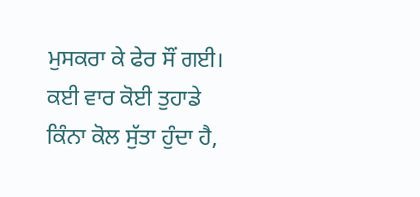ਮੁਸਕਰਾ ਕੇ ਫੇਰ ਸੌਂ ਗਈ। ਕਈ ਵਾਰ ਕੋਈ ਤੁਹਾਡੇ ਕਿੰਨਾ ਕੋਲ ਸੁੱਤਾ ਹੁੰਦਾ ਹੈ,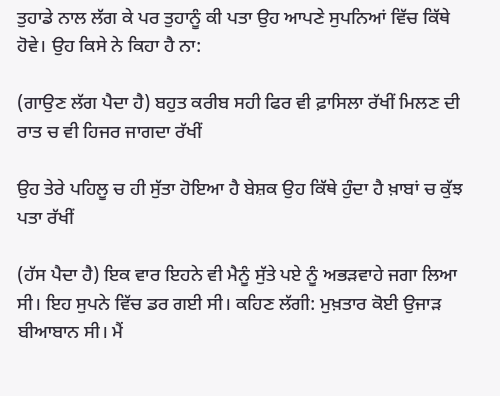ਤੁਹਾਡੇ ਨਾਲ ਲੱਗ ਕੇ ਪਰ ਤੁਹਾਨੂੰ ਕੀ ਪਤਾ ਉਹ ਆਪਣੇ ਸੁਪਨਿਆਂ ਵਿੱਚ ਕਿੱਥੇ ਹੋਵੇ। ਉਹ ਕਿਸੇ ਨੇ ਕਿਹਾ ਹੈ ਨਾ:

(ਗਾਉਣ ਲੱਗ ਪੈਦਾ ਹੈ) ਬਹੁਤ ਕਰੀਬ ਸਹੀ ਫਿਰ ਵੀ ਫ਼ਾਸਿਲਾ ਰੱਖੀਂ ਮਿਲਣ ਦੀ ਰਾਤ ਚ ਵੀ ਹਿਜਰ ਜਾਗਦਾ ਰੱਖੀਂ

ਉਹ ਤੇਰੇ ਪਹਿਲੂ ਚ ਹੀ ਸੁੱਤਾ ਹੋਇਆ ਹੈ ਬੇਸ਼ਕ ਉਹ ਕਿੱਥੇ ਹੁੰਦਾ ਹੈ ਖ਼ਾਬਾਂ ਚ ਕੁੱਝ ਪਤਾ ਰੱਖੀਂ

(ਹੱਸ ਪੈਦਾ ਹੈ) ਇਕ ਵਾਰ ਇਹਨੇ ਵੀ ਮੈਨੂੰ ਸੁੱਤੇ ਪਏ ਨੂੰ ਅਭੜਵਾਹੇ ਜਗਾ ਲਿਆ ਸੀ। ਇਹ ਸੁਪਨੇ ਵਿੱਚ ਡਰ ਗਈ ਸੀ। ਕਹਿਣ ਲੱਗੀ: ਮੁਖ਼ਤਾਰ ਕੋਈ ਉਜਾੜ ਬੀਆਬਾਨ ਸੀ। ਮੈਂ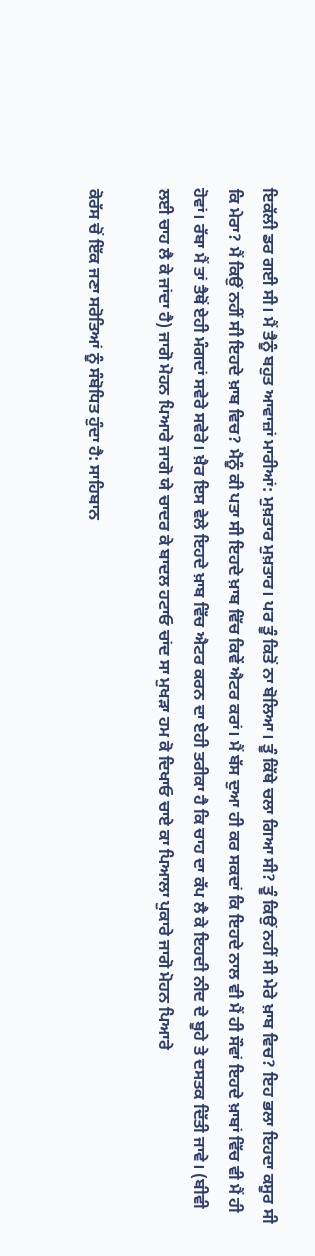ਇਕੱਲੀ ਡਰ ਗਈ ਸੀ। ਮੈਂ ਤੈਨੂੰ ਬਹੁਤ ਆਵਾਜ਼ਾਂ ਮਾਰੀਆਂ: ਮੁਖ਼ਤਾਰ ਮੁਖ਼ਤਾਰ। ਪਰ ਤੂੰ ਕਿਤੋਂ ਨਾ ਬੋਲਿਆ। ਤੂੰ ਕਿੱਥੇ ਚਲਾ ਗਿਆ ਸੀ? ਤੂੰ ਕਿਉਂ ਨਹੀਂ ਸੀ ਮੇਰੇ ਖ਼ਾਬ ਵਿਚ? ਇਹ ਭਲਾ ਇਹਦਾ ਕਸੂਰ ਸੀ ਕਿ ਮੇਰਾ? ਮੈਂ ਕਿਉਂ ਨਹੀਂ ਸੀ ਇਹਦੇ ਖ਼ਾਬ ਵਿਚ? ਮੈਨੂੰ ਕੀ ਪਤਾ ਸੀ ਇਹਦੇ ਖ਼ਾਬ ਵਿੱਚ ਕਿਵੇਂ ਐਟਰ ਕਰਾਂ। ਮੈਂ ਬੱਸ ਦੁਆ ਹੀ ਕਰ ਸਕਦਾਂ ਕਿ ਇਹਦੇ ਨਾਲ ਵੀ ਮੈਂ ਹੀ ਸੌਵਾਂ ਇਹਦੇ ਖ਼ਾਬਾਂ ਵਿੱਚ ਵੀ ਮੈਂ ਹੀ ਹੋਵਾਂ। ਰੱਬਾ ਮੈਂ ਤਾਂ ਤੈਥੋਂ ਏਹੀ ਮੰਗਦਾਂ ਸਵੇਰੇ ਸਵੇਰੇ। ਖ਼ੈਰ ਇਸ ਵੇਲੇ ਇਹਦੇ ਖ਼ਾਬ ਵਿੱਚ ਐਟਰ ਕਰਨ ਦਾ ਏਹੀ ਤਰੀਕਾ ਹੈ ਕਿ ਚਾਹ ਦਾ ਕੱਪ ਲੈ ਕੇ ਇਹਦੀ ਨੀਦ ਦੇ ਬੂਹੇ ਤੇ ਦਸਤਕ ਦਿੱਤੀ ਜਾਵੇ। (ਬੀਵੀ ਲਈ ਚਾਹ ਲੈ ਕੇ ਜਾਂਦਾ ਹੈ) ਜਾਗੋ ਮੋਹਨ ਪਿਆਰੇ ਜਾਗੋ ਯੇ ਚਾਦਰ ਕੇ ਬਾਦਲ ਹਟਾਓ ਚਾਂਦ ਸਾ ਮੁਖੜਾ ਹਮ ਕੋ ਦਿਖਾਓ ਚਾਏ ਕਾ ਪਿਆਲਾ ਪੁਕਾਰੇ ਜਾਗੋ ਮੋਹਨ ਪਿਆਰੇ

ਕੋਰੱਸ ਚੋਂ ਇੱਕ ਜਣਾ ਸਰੋਤਿਆਂ ਨੂੰ ਸੰਬੋਧਿਤ ਹੁੰਦਾ ਹੈ: ਸਾਹਿਬਾਨ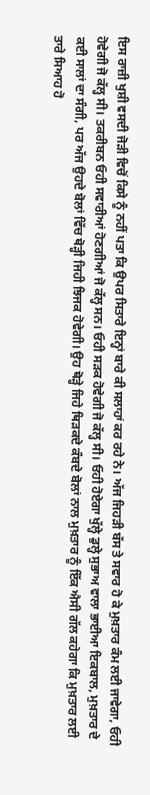ਇਸ ਰਾਜ਼ੀ ਖੁਸ਼ੀ ਵਸਦੀ ਜੋੜੀ ਵਿਚੋਂ ਕਿਸੇ ਨੂੰ ਨਹੀਂ ਪਤਾ ਕਿ ਉਪਰ ਸਿਤਾਰੇ ਇਨ੍ਹਾਂ ਬਾਰੇ ਕੀ ਸਲਾਹਾਂ ਕਰ ਰਹੇ ਨੇ। ਅੱਜ ਜਿਹੜੀ ਬੱਸ ਤੇ ਸਵਾਰ ਹੋ ਕੇ ਮੁਖ਼ਤਾਰ ਕੰਮ ਲਈ ਜਾਵੇਗਾ, ਓਹੀ ਹੋਵੇਗੀ ਜੋ ਕੱਲ੍ਹ ਸੀ। ਤਕਰੀਬਨ ਓਹੀ ਸਵਾਰੀਆਂ ਹੋਣਗੀਆਂ ਜੋ ਕੱਲ੍ਹ ਸਨ। ਓਹੀ ਸੜਕ ਹੋਵੇਗੀ ਜੋ ਕੱਲ੍ਹ ਸੀ। ਓਹੀ ਹੋਏਗਾ ਖੁੱਲ੍ਹੇ ਡੁਲ੍ਹੇ ਸੁਭਾਅ ਵਾਲਾ ਭਾਈਆ ਇਕਬਾਲ, ਮੁਖ਼ਤਾਰ ਦੇ ਕਈ ਸਾਲਾਂ ਦਾ ਸੰਗੀ, ਪਰ ਅੱਜ ਉਹਦੇ ਬੋਲਾਂ ਵਿੱਚ ਥੋੜ੍ਹੀ ਜਿਹੀ ਝਿਜਕ ਹੋਵੇਗੀ। ਉਹ ਥੋੜ੍ਹੇ ਜਿਹੇ ਥਿੜਕਦੇ ਕੰਬਦੇ ਬੋਲਾਂ ਨਾਲ ਮੁਖ਼ਤਾਰ ਨੂੰ ਇੱਕ ਐਸੀ ਗੱਲ ਕਹੇਗਾ ਕਿ ਮੁਖ਼ਤਾਰ ਲਈ ਤਾਰੇ ਸਿਆਹ ਹੋ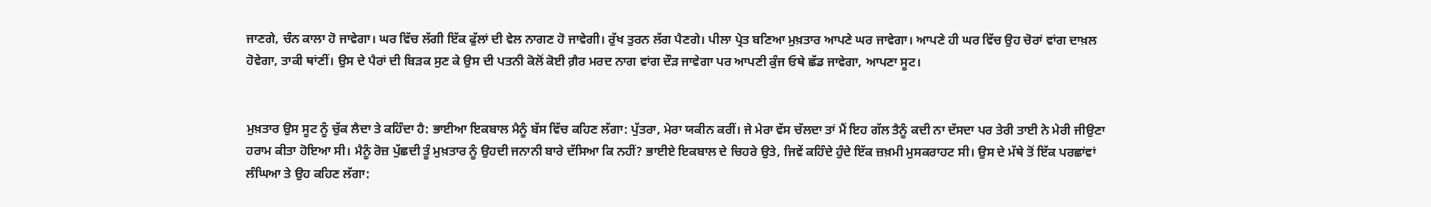ਜਾਣਗੇ, ਚੰਨ ਕਾਲਾ ਹੋ ਜਾਵੇਗਾ। ਘਰ ਵਿੱਚ ਲੱਗੀ ਇੱਕ ਫੁੱਲਾਂ ਦੀ ਵੇਲ ਨਾਗਣ ਹੋ ਜਾਵੇਗੀ। ਰੁੱਖ ਤੁਰਨ ਲੱਗ ਪੈਣਗੇ। ਪੀਲਾ ਪ੍ਰੇਤ ਬਣਿਆ ਮੁਖ਼ਤਾਰ ਆਪਣੇ ਘਰ ਜਾਵੇਗਾ। ਆਪਣੇ ਹੀ ਘਰ ਵਿੱਚ ਉਹ ਚੋਰਾਂ ਵਾਂਗ ਦਾਖ਼ਲ ਹੋਵੇਗਾ, ਤਾਕੀ ਥਾਂਣੀਂ। ਉਸ ਦੇ ਪੈਰਾਂ ਦੀ ਬਿੜਕ ਸੁਣ ਕੇ ਉਸ ਦੀ ਪਤਨੀ ਕੋਲੋਂ ਕੋਈ ਗ਼ੈਰ ਮਰਦ ਨਾਗ ਵਾਂਗ ਦੌੜ ਜਾਵੇਗਾ ਪਰ ਆਪਣੀ ਕੁੰਜ ਓਥੇ ਛੱਡ ਜਾਵੇਗਾ, ਆਪਣਾ ਸੂਟ।


ਮੁਖ਼ਤਾਰ ਉਸ ਸੂਟ ਨੂੰ ਚੁੱਕ ਲੈਦਾ ਤੇ ਕਹਿੰਦਾ ਹੈ: ਭਾਈਆ ਇਕਬਾਲ ਮੈਨੂੰ ਬੱਸ ਵਿੱਚ ਕਹਿਣ ਲੱਗਾ: ਪੁੱਤਰਾ, ਮੇਰਾ ਯਕੀਨ ਕਰੀਂ। ਜੇ ਮੇਰਾ ਵੱਸ ਚੱਲਦਾ ਤਾਂ ਮੈਂ ਇਹ ਗੱਲ ਤੈਨੂੰ ਕਦੀ ਨਾ ਦੱਸਦਾ ਪਰ ਤੇਰੀ ਤਾਈ ਨੇ ਮੇਰੀ ਜੀਉਣਾ ਹਰਾਮ ਕੀਤਾ ਹੋਇਆ ਸੀ। ਮੈਨੂੰ ਰੋਜ਼ ਪੁੱਛਦੀ ਤੂੰ ਮੁਖ਼ਤਾਰ ਨੂੰ ਉਹਦੀ ਜਨਾਨੀ ਬਾਰੇ ਦੱਸਿਆ ਕਿ ਨਹੀਂ? ਭਾਈਏ ਇਕਬਾਲ ਦੇ ਚਿਹਰੇ ਉਤੇ, ਜਿਵੇਂ ਕਹਿੰਦੇ ਹੁੰਦੇ ਇੱਕ ਜ਼ਖ਼ਮੀ ਮੁਸਕਰਾਹਟ ਸੀ। ਉਸ ਦੇ ਮੱਥੇ ਤੋਂ ਇੱਕ ਪਰਛਾਂਵਾਂ ਲੰਘਿਆ ਤੇ ਉਹ ਕਹਿਣ ਲੱਗਾ: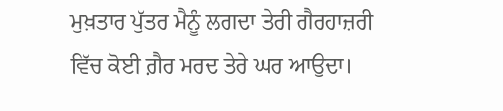ਮੁਖ਼ਤਾਰ ਪੁੱਤਰ ਮੈਨੂੰ ਲਗਦਾ ਤੇਰੀ ਗੈਰਹਾਜ਼ਰੀ ਵਿੱਚ ਕੋਈ ਗ਼ੈਰ ਮਰਦ ਤੇਰੇ ਘਰ ਆਉਦਾ।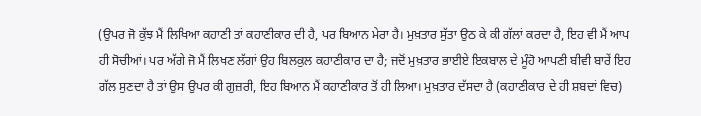(ਉਪਰ ਜੋ ਕੁੱਝ ਮੈਂ ਲਿਖਿਆ ਕਹਾਣੀ ਤਾਂ ਕਹਾਣੀਕਾਰ ਦੀ ਹੈ, ਪਰ ਬਿਆਨ ਮੇਰਾ ਹੈ। ਮੁਖ਼ਤਾਰ ਸੁੱਤਾ ਉਠ ਕੇ ਕੀ ਗੱਲਾਂ ਕਰਦਾ ਹੈ, ਇਹ ਵੀ ਮੈਂ ਆਪ ਹੀ ਸੋਚੀਆਂ। ਪਰ ਅੱਗੇ ਜੋ ਮੈਂ ਲਿਖਣ ਲੱਗਾਂ ਉਹ ਬਿਲਕੁਲ ਕਹਾਣੀਕਾਰ ਦਾ ਹੈ; ਜਦੋਂ ਮੁਖ਼ਤਾਰ ਭਾਈਏ ਇਕਬਾਲ ਦੇ ਮੂੰਹੋ ਆਪਣੀ ਬੀਵੀ ਬਾਰੇਂ ਇਹ ਗੱਲ ਸੁਣਦਾ ਹੈ ਤਾਂ ਉਸ ਉਪਰ ਕੀ ਗੁਜ਼ਰੀ, ਇਹ ਬਿਆਨ ਮੈਂ ਕਹਾਣੀਕਾਰ ਤੋਂ ਹੀ ਲਿਆ। ਮੁਖ਼ਤਾਰ ਦੱਸਦਾ ਹੈ (ਕਹਾਣੀਕਾਰ ਦੇ ਹੀ ਸ਼ਬਦਾਂ ਵਿਚ)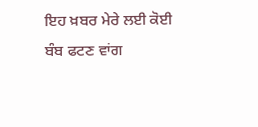ਇਹ ਖ਼ਬਰ ਮੇਰੇ ਲਈ ਕੋਈ ਬੰਬ ਫਟਣ ਵਾਂਗ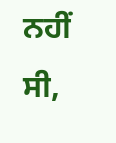ਨਹੀਂ ਸੀ,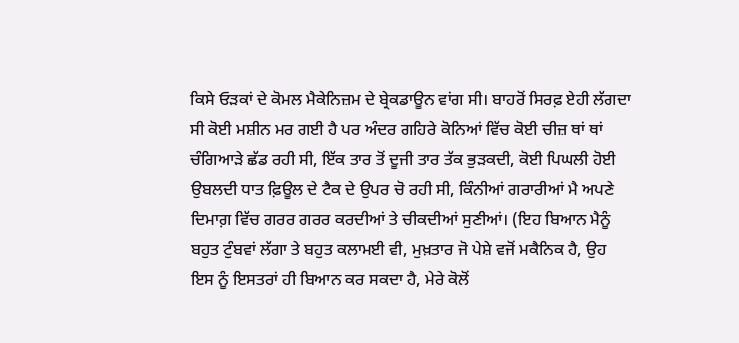ਕਿਸੇ ਓੜਕਾਂ ਦੇ ਕੋਮਲ ਮੈਕੇਨਿਜ਼ਮ ਦੇ ਬ੍ਰੇਕਡਾਊਨ ਵਾਂਗ ਸੀ। ਬਾਹਰੋਂ ਸਿਰਫ਼ ਏਹੀ ਲੱਗਦਾ ਸੀ ਕੋਈ ਮਸ਼ੀਨ ਮਰ ਗਈ ਹੈ ਪਰ ਅੰਦਰ ਗਹਿਰੇ ਕੋਨਿਆਂ ਵਿੱਚ ਕੋਈ ਚੀਜ਼ ਥਾਂ ਥਾਂ ਚੰਗਿਆੜੇ ਛੱਡ ਰਹੀ ਸੀ, ਇੱਕ ਤਾਰ ਤੋਂ ਦੂਜੀ ਤਾਰ ਤੱਕ ਭੁੜਕਦੀ, ਕੋਈ ਪਿਘਲੀ ਹੋਈ ਉਬਲਦੀ ਧਾਤ ਫ਼ਿਊਲ ਦੇ ਟੈਕ ਦੇ ਉਪਰ ਚੋ ਰਹੀ ਸੀ, ਕਿੰਨੀਆਂ ਗਰਾਰੀਆਂ ਮੈ ਅਪਣੇ ਦਿਮਾਗ਼ ਵਿੱਚ ਗਰਰ ਗਰਰ ਕਰਦੀਆਂ ਤੇ ਚੀਕਦੀਆਂ ਸੁਣੀਆਂ। (ਇਹ ਬਿਆਨ ਮੈਨੂੰ ਬਹੁਤ ਟੁੰਬਵਾਂ ਲੱਗਾ ਤੇ ਬਹੁਤ ਕਲਾਮਈ ਵੀ, ਮੁਖ਼ਤਾਰ ਜੋ ਪੇਸ਼ੇ ਵਜੋਂ ਮਕੈਨਿਕ ਹੈ, ਉਹ ਇਸ ਨੂੰ ਇਸਤਰਾਂ ਹੀ ਬਿਆਨ ਕਰ ਸਕਦਾ ਹੈ, ਮੇਰੇ ਕੋਲੋਂ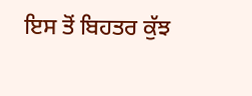ਇਸ ਤੋਂ ਬਿਹਤਰ ਕੁੱਝ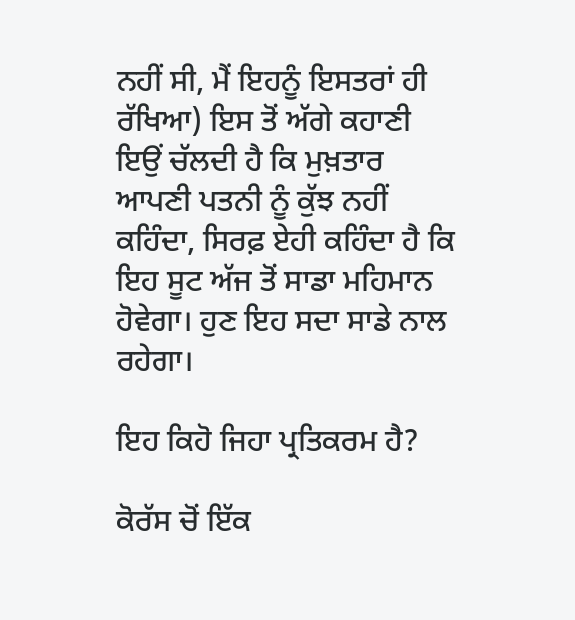ਨਹੀਂ ਸੀ, ਮੈਂ ਇਹਨੂੰ ਇਸਤਰਾਂ ਹੀ ਰੱਖਿਆ) ਇਸ ਤੋਂ ਅੱਗੇ ਕਹਾਣੀ ਇਉਂ ਚੱਲਦੀ ਹੈ ਕਿ ਮੁਖ਼ਤਾਰ ਆਪਣੀ ਪਤਨੀ ਨੂੰ ਕੁੱਝ ਨਹੀਂ ਕਹਿੰਦਾ, ਸਿਰਫ਼ ਏਹੀ ਕਹਿੰਦਾ ਹੈ ਕਿ ਇਹ ਸੂਟ ਅੱਜ ਤੋਂ ਸਾਡਾ ਮਹਿਮਾਨ ਹੋਵੇਗਾ। ਹੁਣ ਇਹ ਸਦਾ ਸਾਡੇ ਨਾਲ ਰਹੇਗਾ।

ਇਹ ਕਿਹੋ ਜਿਹਾ ਪ੍ਰਤਿਕਰਮ ਹੈ?

ਕੋਰੱਸ ਚੋਂ ਇੱਕ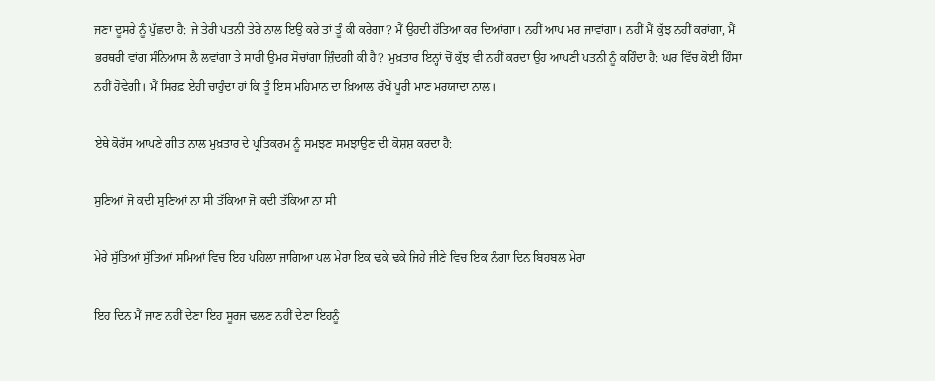ਜਣਾ ਦੂਸਰੇ ਨੂੰ ਪੁੱਛਦਾ ਹੈ: ਜੇ ਤੇਰੀ ਪਤਨੀ ਤੇਰੇ ਨਾਲ ਇਉ ਕਰੇ ਤਾਂ ਤੂੰ ਕੀ ਕਰੇਗਾ? ਮੈਂ ਉਹਦੀ ਹੱਤਿਆ ਕਰ ਦਿਆਂਗਾ। ਨਹੀਂ ਆਪ ਮਰ ਜਾਵਾਂਗਾ। ਨਹੀਂ ਮੈਂ ਕੁੱਝ ਨਹੀਂ ਕਰਾਂਗਾ, ਮੈਂ ਭਰਥਰੀ ਵਾਂਗ ਸੰਨਿਆਸ ਲੈ ਲਵਾਂਗਾ ਤੇ ਸਾਰੀ ਉਮਰ ਸੋਚਾਂਗਾ ਜ਼ਿੰਦਗੀ ਕੀ ਹੈ? ਮੁਖ਼ਤਾਰ ਇਨ੍ਹਾਂ ਚੋਂ ਕੁੱਝ ਵੀ ਨਹੀਂ ਕਰਦਾ ਉਹ ਆਪਣੀ ਪਤਨੀ ਨੂੰ ਕਹਿੰਦਾ ਹੈ: ਘਰ ਵਿੱਚ ਕੋਈ ਹਿੰਸਾ ਨਹੀਂ ਹੋਵੇਗੀ। ਮੈਂ ਸਿਰਫ਼ ਏਹੀ ਚਾਹੁੰਦਾ ਹਾਂ ਕਿ ਤੂੰ ਇਸ ਮਹਿਮਾਨ ਦਾ ਖ਼ਿਆਲ ਰੱਖੇਂ ਪੂਰੀ ਮਾਣ ਮਰਯਾਦਾ ਨਾਲ।

ਏਥੇ ਕੋਰੱਸ ਆਪਣੇ ਗੀਤ ਨਾਲ ਮੁਖ਼ਤਾਰ ਦੇ ਪ੍ਰਤਿਕਰਮ ਨੂੰ ਸਮਝਣ ਸਮਝਾਉਣ ਦੀ ਕੋਸ਼ਸ਼ ਕਰਦਾ ਹੈ:

ਸੁਣਿਆਂ ਜੋ ਕਦੀ ਸੁਣਿਆਂ ਨਾ ਸੀ ਤੱਕਿਆ ਜੋ ਕਦੀ ਤੱਕਿਆ ਨਾ ਸੀ

ਮੇਰੇ ਸੁੱਤਿਆਂ ਸੁੱਤਿਆਂ ਸਮਿਆਂ ਵਿਚ ਇਹ ਪਹਿਲਾ ਜਾਗਿਆ ਪਲ ਮੇਰਾ ਇਕ ਢਕੇ ਢਕੇ ਜਿਹੇ ਜੀਣੇ ਵਿਚ ਇਕ ਨੰਗਾ ਦਿਨ ਬਿਹਬਲ ਮੇਰਾ

ਇਹ ਦਿਨ ਮੈਂ ਜਾਣ ਨਹੀਂ ਦੇਣਾ ਇਹ ਸੂਰਜ ਢਲਣ ਨਹੀਂ ਦੇਣਾ ਇਹਨੂੰ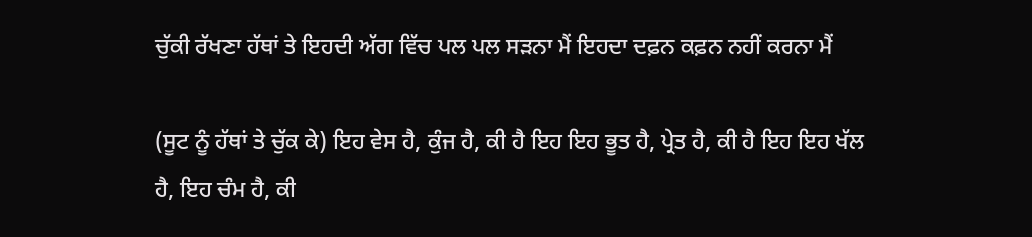ਚੁੱਕੀ ਰੱਖਣਾ ਹੱਥਾਂ ਤੇ ਇਹਦੀ ਅੱਗ ਵਿੱਚ ਪਲ ਪਲ ਸੜਨਾ ਮੈਂ ਇਹਦਾ ਦਫ਼ਨ ਕਫ਼ਨ ਨਹੀਂ ਕਰਨਾ ਮੈਂ

(ਸੂਟ ਨੂੰ ਹੱਥਾਂ ਤੇ ਚੁੱਕ ਕੇ) ਇਹ ਵੇਸ ਹੈ, ਕੁੰਜ ਹੈ, ਕੀ ਹੈ ਇਹ ਇਹ ਭੂਤ ਹੈ, ਪ੍ਰੇਤ ਹੈ, ਕੀ ਹੈ ਇਹ ਇਹ ਖੱਲ ਹੈ, ਇਹ ਚੰਮ ਹੈ, ਕੀ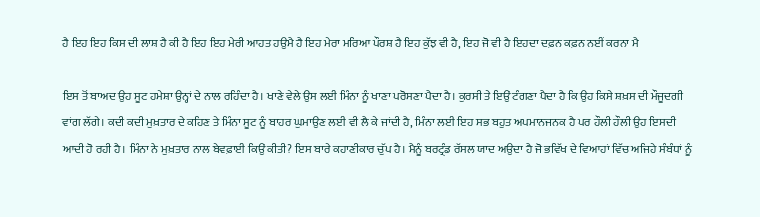ਹੈ ਇਹ ਇਹ ਕਿਸ ਦੀ ਲਾਸ਼ ਹੈ ਕੀ ਹੈ ਇਹ ਇਹ ਮੇਰੀ ਆਹਤ ਹਉਮੈ ਹੈ ਇਹ ਮੇਰਾ ਮਰਿਆ ਪੌਰਸ਼ ਹੈ ਇਹ ਕੁੱਝ ਵੀ ਹੈ, ਇਹ ਜੋ ਵੀ ਹੈ ਇਹਦਾ ਦਫ਼ਨ ਕਫ਼ਨ ਨਈਂ ਕਰਨਾ ਮੈ

ਇਸ ਤੋਂ ਬਾਅਦ ਉਹ ਸੂਟ ਹਮੇਸ਼ਾ ਉਨ੍ਹਾਂ ਦੇ ਨਾਲ ਰਹਿੰਦਾ ਹੈ। ਖਾਣੇ ਵੇਲੇ ਉਸ ਲਈ ਮਿੰਨਾ ਨੂੰ ਖਾਣਾ ਪਰੋਸਣਾ ਪੈਦਾ ਹੈ। ਕੁਰਸੀ ਤੇ ਇਉਂ ਟੰਗਣਾ ਪੈਦਾ ਹੈ ਕਿ ਉਹ ਕਿਸੇ ਸ਼ਖ਼ਸ ਦੀ ਮੌਜੂਦਗੀ ਵਾਂਗ ਲੱਗੇ। ਕਦੀ ਕਦੀ ਮੁਖ਼ਤਾਰ ਦੇ ਕਹਿਣ ਤੇ ਮਿੰਨਾ ਸੂਟ ਨੂੰ ਬਾਹਰ ਘੁਮਾਉਣ ਲਈ ਵੀ ਲੈ ਕੇ ਜਾਂਦੀ ਹੈ, ਮਿੰਨਾ ਲਈ ਇਹ ਸਭ ਬਹੁਤ ਅਪਮਾਨਜਨਕ ਹੈ ਪਰ ਹੌਲੀ ਹੌਲੀ ਉਹ ਇਸਦੀ ਆਦੀ ਹੋ ਰਹੀ ਹੈ। ਮਿੰਨਾ ਨੇ ਮੁਖ਼ਤਾਰ ਨਾਲ ਬੇਵਫ਼ਾਈ ਕਿਉਂ ਕੀਤੀ? ਇਸ ਬਾਰੇ ਕਹਾਣੀਕਾਰ ਚੁੱਪ ਹੈ। ਮੈਨੂੰ ਬਰਟ੍ਰੰਡ ਰੱਸਲ ਯਾਦ ਅਉਦਾ ਹੈ ਜੋ ਭਵਿੱਖ ਦੇ ਵਿਆਹਾਂ ਵਿੱਚ ਅਜਿਹੇ ਸੰਬੰਧਾਂ ਨੂੰ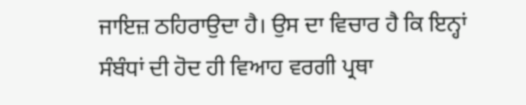ਜਾਇਜ਼ ਠਹਿਰਾਉਦਾ ਹੈ। ਉਸ ਦਾ ਵਿਚਾਰ ਹੈ ਕਿ ਇਨ੍ਹਾਂ ਸੰਬੰਧਾਂ ਦੀ ਹੋਦ ਹੀ ਵਿਆਹ ਵਰਗੀ ਪ੍ਰਥਾ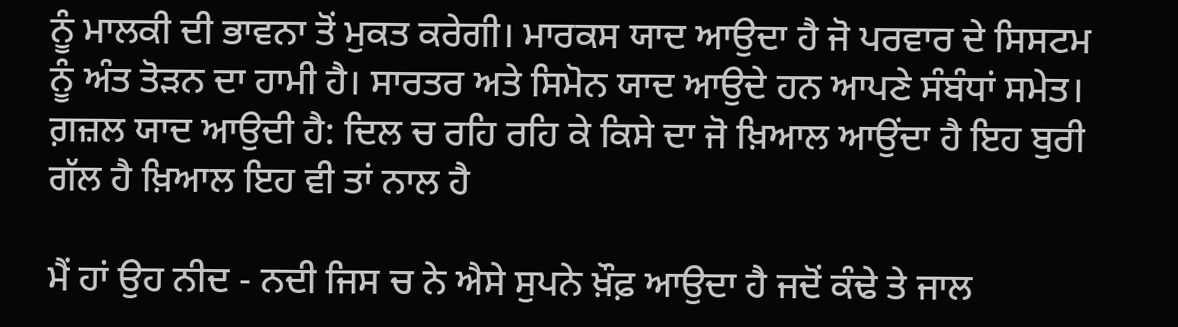ਨੂੰ ਮਾਲਕੀ ਦੀ ਭਾਵਨਾ ਤੋਂ ਮੁਕਤ ਕਰੇਗੀ। ਮਾਰਕਸ ਯਾਦ ਆਉਦਾ ਹੈ ਜੋ ਪਰਵਾਰ ਦੇ ਸਿਸਟਮ ਨੂੰ ਅੰਤ ਤੋੜਨ ਦਾ ਹਾਮੀ ਹੈ। ਸਾਰਤਰ ਅਤੇ ਸਿਮੋਨ ਯਾਦ ਆਉਦੇ ਹਨ ਆਪਣੇ ਸੰਬੰਧਾਂ ਸਮੇਤ। ਗ਼ਜ਼ਲ ਯਾਦ ਆਉਦੀ ਹੈ: ਦਿਲ ਚ ਰਹਿ ਰਹਿ ਕੇ ਕਿਸੇ ਦਾ ਜੋ ਖ਼ਿਆਲ ਆਉਂਦਾ ਹੈ ਇਹ ਬੁਰੀ ਗੱਲ ਹੈ ਖ਼ਿਆਲ ਇਹ ਵੀ ਤਾਂ ਨਾਲ ਹੈ

ਮੈਂ ਹਾਂ ਉਹ ਨੀਦ - ਨਦੀ ਜਿਸ ਚ ਨੇ ਐਸੇ ਸੁਪਨੇ ਖ਼ੌਫ਼ ਆਉਦਾ ਹੈ ਜਦੋਂ ਕੰਢੇ ਤੇ ਜਾਲ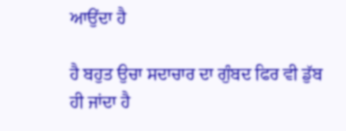ਆਉਂਦਾ ਹੈ

ਹੈ ਬਹੁਤ ਉਚਾ ਸਦਾਚਾਰ ਦਾ ਗੁੰਬਦ ਫਿਰ ਵੀ ਡੁੱਬ ਹੀ ਜਾਂਦਾ ਹੈ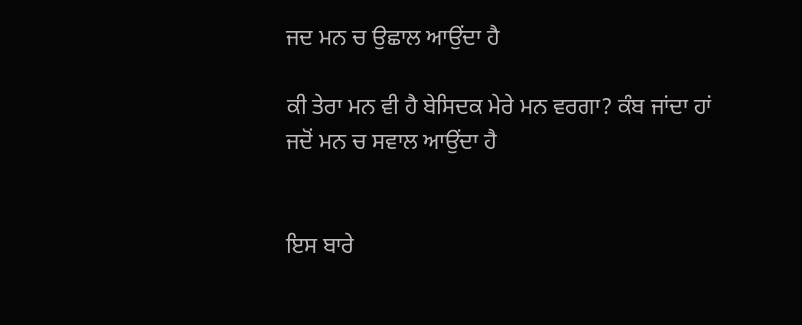ਜਦ ਮਨ ਚ ਉਛਾਲ ਆਉਂਦਾ ਹੈ

ਕੀ ਤੇਰਾ ਮਨ ਵੀ ਹੈ ਬੇਸਿਦਕ ਮੇਰੇ ਮਨ ਵਰਗਾ? ਕੰਬ ਜਾਂਦਾ ਹਾਂ ਜਦੋਂ ਮਨ ਚ ਸਵਾਲ ਆਉਂਦਾ ਹੈ


ਇਸ ਬਾਰੇ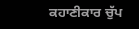ਕਹਾਣੀਕਾਰ ਚੁੱਪ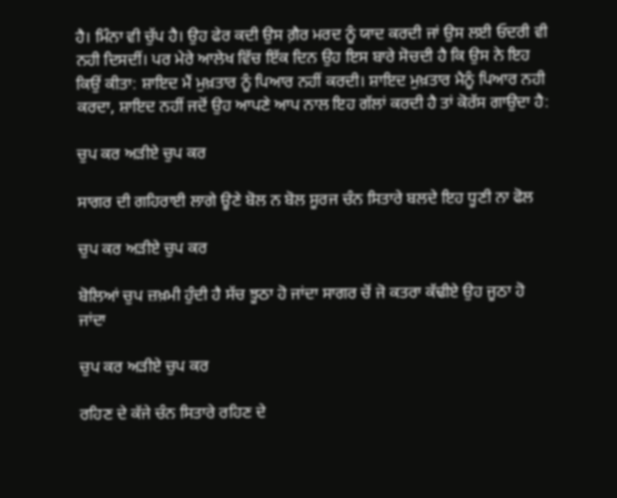ਹੈ। ਮਿੰਨਾ ਵੀ ਚੁੱਪ ਹੈ। ਉਹ ਫੇਰ ਕਦੀ ਉਸ ਗ਼ੈਰ ਮਰਦ ਨੂੰ ਯਾਦ ਕਰਦੀ ਜਾਂ ਉਸ ਲਈ ਓਦਰੀ ਵੀ ਨਹੀ ਦਿਸਦੀਂ। ਪਰ ਮੇਰੇ ਆਲੇਖ ਵਿੱਚ ਇੱਕ ਦਿਨ ਉਹ ਇਸ ਬਾਰੇ ਸੋਚਦੀ ਹੈ ਕਿ ਉਸ ਨੇ ਇਹ ਕਿਉਂ ਕੀਤਾ: ਸ਼ਾਇਦ ਮੈਂ ਮੁਖ਼ਤਾਰ ਨੂੰ ਪਿਆਰ ਨਹੀਂ ਕਰਦੀ। ਸ਼ਾਇਦ ਮੁਖ਼ਤਾਰ ਮੈਨੂੰ ਪਿਆਰ ਨਹੀ ਕਰਦਾ, ਸ਼ਾਇਦ ਨਹੀਂ ਜਦੋਂ ਉਹ ਆਪਣੇ ਆਪ ਨਾਲ ਇਹ ਗੱਲਾਂ ਕਰਦੀ ਹੈ ਤਾਂ ਕੋਰੱਸ ਗਾਉਦਾ ਹੈ:

ਚੁਪ ਕਰ ਅੜੀਏ ਚੁਪ ਕਰ

ਸਾਗਰ ਦੀ ਗਹਿਰਾਈ ਲਾਗੇ ਊਣੇ ਬੋਲ ਨ ਬੋਲ ਸੂਰਜ ਚੰਨ ਸਿਤਾਰੇ ਬਲਦੇ ਇਹ ਧੂਣੀ ਨਾ ਫੋਲ

ਚੁਪ ਕਰ ਅੜੀਏ ਚੁਪ ਕਰ

ਬੋਲਿਆਂ ਚੁਪ ਜ਼ਖ਼ਮੀ ਹੁੰਦੀ ਹੈ ਸੱਚ ਝੂਠਾ ਹੋ ਜਾਂਦਾ ਸਾਗਰ ਚੋਂ ਜੋ ਕਤਰਾ ਕੱਢੀਏ ਉਹ ਜੂਠਾ ਹੋ ਜਾਂਦਾ

ਚੁਪ ਕਰ ਅੜੀਏ ਚੁਪ ਕਰ

ਰਹਿਣ ਦੇ ਕੱਜੇ ਚੰਨ ਸਿਤਾਰੇ ਰਹਿਣ ਦੇ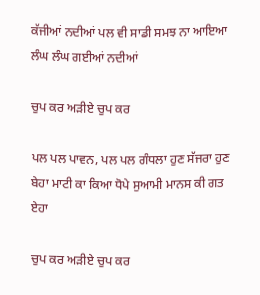ਕੱਜੀਆਂ ਨਦੀਆਂ ਪਲ ਵੀ ਸਾਡੀ ਸਮਝ ਨਾ ਆਇਆ ਲੰਘ ਲੰਘ ਗਈਆਂ ਨਦੀਆਂ

ਚੁਪ ਕਰ ਅੜੀਏ ਚੁਪ ਕਰ

ਪਲ ਪਲ ਪਾਵਨ, ਪਲ ਪਲ ਗੰਧਲਾ ਹੁਣ ਸੱਜਰਾ ਹੁਣ ਬੇਹਾ ਮਾਟੀ ਕਾ ਕਿਆ ਧੋਪੇ ਸੁਆਮੀ ਮਾਨਸ ਕੀ ਗਤ ਏਹਾ

ਚੁਪ ਕਰ ਅੜੀਏ ਚੁਪ ਕਰ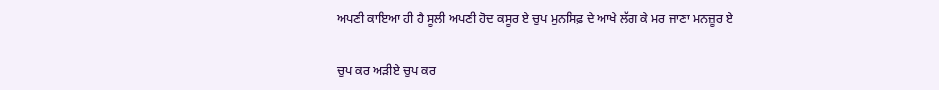ਅਪਣੀ ਕਾਇਆ ਹੀ ਹੈ ਸੂਲੀ ਅਪਣੀ ਹੋਦ ਕਸੂਰ ਏ ਚੁਪ ਮੁਨਸਿਫ਼ ਦੇ ਆਖੇ ਲੱਗ ਕੇ ਮਰ ਜਾਣਾ ਮਨਜ਼ੂਰ ਏ

ਚੁਪ ਕਰ ਅੜੀਏ ਚੁਪ ਕਰ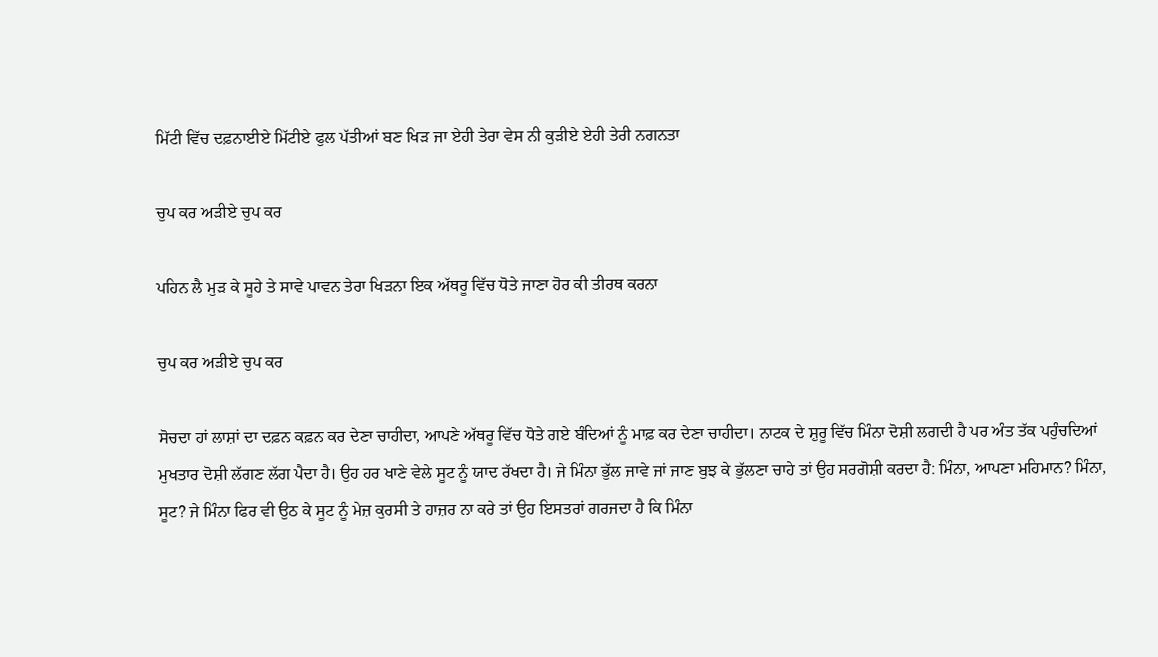ਮਿੱਟੀ ਵਿੱਚ ਦਫ਼ਨਾਈਏ ਮਿੱਟੀਏ ਫੁਲ ਪੱਤੀਆਂ ਬਣ ਖਿੜ ਜਾ ਏਹੀ ਤੇਰਾ ਵੇਸ ਨੀ ਕੁੜੀਏ ਏਹੀ ਤੇਰੀ ਨਗਨਤਾ

ਚੁਪ ਕਰ ਅੜੀਏ ਚੁਪ ਕਰ

ਪਹਿਨ ਲੈ ਮੁੜ ਕੇ ਸੂਹੇ ਤੇ ਸਾਵੇ ਪਾਵਨ ਤੇਰਾ ਖਿੜਨਾ ਇਕ ਅੱਥਰੂ ਵਿੱਚ ਧੋਤੇ ਜਾਣਾ ਹੋਰ ਕੀ ਤੀਰਥ ਕਰਨਾ

ਚੁਪ ਕਰ ਅੜੀਏ ਚੁਪ ਕਰ

ਸੋਚਦਾ ਹਾਂ ਲਾਸ਼ਾਂ ਦਾ ਦਫ਼ਨ ਕਫ਼ਨ ਕਰ ਦੇਣਾ ਚਾਹੀਦਾ, ਆਪਣੇ ਅੱਥਰੂ ਵਿੱਚ ਧੋਤੇ ਗਏ ਬੰਦਿਆਂ ਨੂੰ ਮਾਫ਼ ਕਰ ਦੇਣਾ ਚਾਹੀਦਾ। ਨਾਟਕ ਦੇ ਸ਼ੁਰੂ ਵਿੱਚ ਮਿੰਨਾ ਦੋਸ਼ੀ ਲਗਦੀ ਹੈ ਪਰ ਅੰਤ ਤੱਕ ਪਹੁੰਚਦਿਆਂ ਮੁਖਤਾਰ ਦੋਸ਼ੀ ਲੱਗਣ ਲੱਗ ਪੈਦਾ ਹੈ। ਉਹ ਹਰ ਖਾਣੇ ਵੇਲੇ ਸੂਟ ਨੂੰ ਯਾਦ ਰੱਖਦਾ ਹੈ। ਜੇ ਮਿੰਨਾ ਭੁੱਲ ਜਾਵੇ ਜਾਂ ਜਾਣ ਬੁਝ ਕੇ ਭੁੱਲਣਾ ਚਾਹੇ ਤਾਂ ਉਹ ਸਰਗੋਸ਼ੀ ਕਰਦਾ ਹੈ: ਮਿੰਨਾ, ਆਪਣਾ ਮਹਿਮਾਨ? ਮਿੰਨਾ, ਸੂਟ? ਜੇ ਮਿੰਨਾ ਫਿਰ ਵੀ ਉਠ ਕੇ ਸੂਟ ਨੂੰ ਮੇਜ਼ ਕੁਰਸੀ ਤੇ ਹਾਜ਼ਰ ਨਾ ਕਰੇ ਤਾਂ ਉਹ ਇਸਤਰਾਂ ਗਰਜਦਾ ਹੈ ਕਿ ਮਿੰਨਾ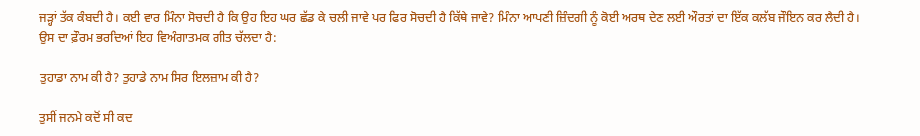ਜੜ੍ਹਾਂ ਤੱਕ ਕੰਬਦੀ ਹੈ। ਕਈ ਵਾਰ ਮਿੰਨਾ ਸੋਚਦੀ ਹੈ ਕਿ ਉਹ ਇਹ ਘਰ ਛੱਡ ਕੇ ਚਲੀ ਜਾਵੇ ਪਰ ਫਿਰ ਸੋਚਦੀ ਹੈ ਕਿੱਥੇ ਜਾਵੇ? ਮਿੰਨਾ ਆਪਣੀ ਜ਼ਿੰਦਗੀ ਨੂੰ ਕੋਈ ਅਰਥ ਦੇਣ ਲਈ ਔਰਤਾਂ ਦਾ ਇੱਕ ਕਲੱਬ ਜੌਇਨ ਕਰ ਲੈਦੀ ਹੈ। ਉਸ ਦਾ ਫ਼ੌਰਮ ਭਰਦਿਆਂ ਇਹ ਵਿਅੰਗਾਤਮਕ ਗੀਤ ਚੱਲਦਾ ਹੈ:

ਤੁਹਾਡਾ ਨਾਮ ਕੀ ਹੈ? ਤੁਹਾਡੇ ਨਾਮ ਸਿਰ ਇਲਜ਼ਾਮ ਕੀ ਹੈ?

ਤੁਸੀਂ ਜਨਮੇ ਕਦੋਂ ਸੀ ਕਦ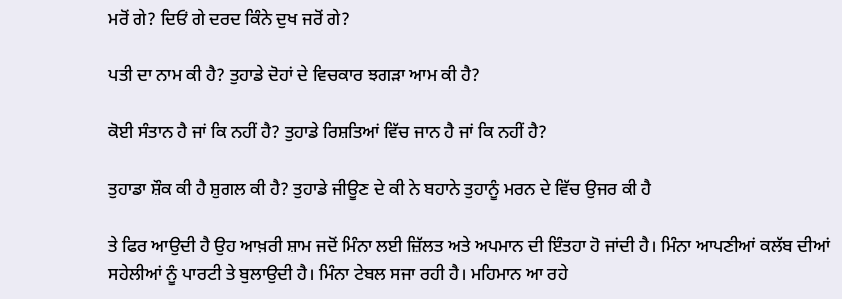ਮਰੋਂ ਗੇ? ਦਿਓਂ ਗੇ ਦਰਦ ਕਿੰਨੇ ਦੁਖ ਜਰੋਂ ਗੇ?

ਪਤੀ ਦਾ ਨਾਮ ਕੀ ਹੈ? ਤੁਹਾਡੇ ਦੋਹਾਂ ਦੇ ਵਿਚਕਾਰ ਝਗੜਾ ਆਮ ਕੀ ਹੈ?

ਕੋਈ ਸੰਤਾਨ ਹੈ ਜਾਂ ਕਿ ਨਹੀਂ ਹੈ? ਤੁਹਾਡੇ ਰਿਸ਼ਤਿਆਂ ਵਿੱਚ ਜਾਨ ਹੈ ਜਾਂ ਕਿ ਨਹੀਂ ਹੈ?

ਤੁਹਾਡਾ ਸ਼ੌਕ ਕੀ ਹੈ ਸ਼ੁਗਲ ਕੀ ਹੈ? ਤੁਹਾਡੇ ਜੀਊਣ ਦੇ ਕੀ ਨੇ ਬਹਾਨੇ ਤੁਹਾਨੂੰ ਮਰਨ ਦੇ ਵਿੱਚ ਉਜਰ ਕੀ ਹੈ

ਤੇ ਫਿਰ ਆਉਦੀ ਹੈ ਉਹ ਆਖ਼ਰੀ ਸ਼ਾਮ ਜਦੋਂ ਮਿੰਨਾ ਲਈ ਜ਼ਿੱਲਤ ਅਤੇ ਅਪਮਾਨ ਦੀ ਇੰਤਹਾ ਹੋ ਜਾਂਦੀ ਹੈ। ਮਿੰਨਾ ਆਪਣੀਆਂ ਕਲੱਬ ਦੀਆਂ ਸਹੇਲੀਆਂ ਨੂੰ ਪਾਰਟੀ ਤੇ ਬੁਲਾਉਦੀ ਹੈ। ਮਿੰਨਾ ਟੇਬਲ ਸਜਾ ਰਹੀ ਹੈ। ਮਹਿਮਾਨ ਆ ਰਹੇ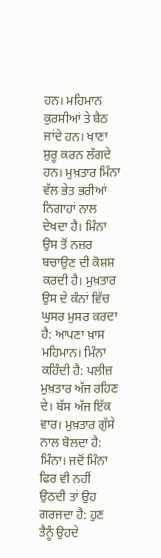ਹਨ। ਮਹਿਮਾਨ ਕੁਰਸੀਆਂ ਤੇ ਬੈਠ ਜਾਂਦੇ ਹਨ। ਖਾਣਾ ਸ਼ੁਰੂ ਕਰਨ ਲੱਗਦੇ ਹਨ। ਮੁਖ਼ਤਾਰ ਮਿੰਨਾ ਵੱਲ ਭੇਤ ਭਰੀਆਂ ਨਿਗਾਹਾਂ ਨਾਲ ਦੇਖਦਾ ਹੈ। ਮਿੰਨਾ ਉਸ ਤੋਂ ਨਜ਼ਰ ਬਚਾਉਣ ਦੀ ਕੋਸ਼ਸ਼ ਕਰਦੀ ਹੈ। ਮੁਖ਼ਤਾਰ ਉਸ ਦੇ ਕੰਨਾਂ ਵਿੱਚ ਘੁਸਰ ਮੁਸਰ ਕਰਦਾ ਹੈ: ਆਪਣਾ ਖ਼ਾਸ ਮਹਿਮਾਨ। ਮਿੰਨਾ ਕਹਿੰਦੀ ਹੈ: ਪਲੀਜ਼ ਮੁਖ਼ਤਾਰ ਅੱਜ ਰਹਿਣ ਦੇ। ਬੱਸ ਅੱਜ ਇੱਕ ਵਾਰ। ਮੁਖ਼ਤਾਰ ਗੁੱਸੇ ਨਾਲ ਬੋਲਦਾ ਹੈ: ਮਿੰਨਾ। ਜਦੋਂ ਮਿੰਨਾ ਫਿਰ ਵੀ ਨਹੀਂ ਉਠਦੀ ਤਾਂ ਉਹ ਗਰਜਦਾ ਹੈ: ਹੁਣ ਤੈਨੂੰ ਉਹਦੇ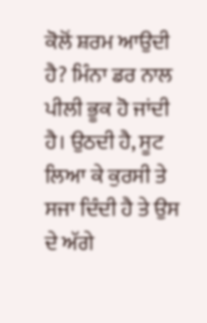ਕੋਲੋਂ ਸ਼ਰਮ ਆਉਦੀ ਹੈ? ਮਿੰਨਾ ਡਰ ਨਾਲ ਪੀਲੀ ਭੂਕ ਹੋ ਜਾਂਦੀ ਹੈ। ਉਠਦੀ ਹੈ, ਸੂਟ ਲਿਆ ਕੇ ਕੁਰਸੀ ਤੇ ਸਜਾ ਦਿੰਦੀ ਹੈ ਤੇ ਉਸ ਦੇ ਅੱਗੇ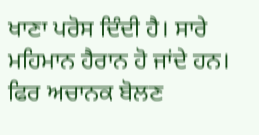ਖਾਣਾ ਪਰੋਸ ਦਿੰਦੀ ਹੈ। ਸਾਰੇ ਮਹਿਮਾਨ ਹੈਰਾਨ ਹੋ ਜਾਂਦੇ ਹਨ। ਫਿਰ ਅਚਾਨਕ ਬੋਲਣ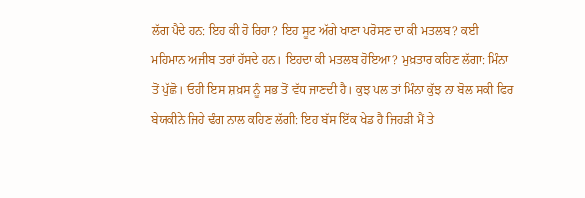ਲੱਗ ਪੈਦੇ ਹਨ: ਇਹ ਕੀ ਹੋ ਰਿਹਾ? ਇਹ ਸੂਟ ਅੱਗੇ ਖਾਣਾ ਪਰੋਸਣ ਦਾ ਕੀ ਮਤਲਬ? ਕਈ ਮਹਿਮਾਨ ਅਜੀਬ ਤਰਾਂ ਹੱਸਦੇ ਹਨ। ਇਹਦਾ ਕੀ ਮਤਲਬ ਹੋਇਆ? ਮੁਖ਼ਤਾਰ ਕਹਿਣ ਲੱਗਾ: ਮਿੰਨਾ ਤੋਂ ਪੁੱਛੋ। ਓਹੀ ਇਸ ਸ਼ਖ਼ਸ ਨੂੰ ਸਭ ਤੋਂ ਵੱਧ ਜਾਣਦੀ ਹੈ। ਕੁਝ ਪਲ ਤਾਂ ਮਿੰਨਾ ਕੁੱਝ ਨਾ ਬੋਲ ਸਕੀ ਫਿਰ ਬੇਯਕੀਨੇ ਜਿਹੇ ਢੰਗ ਨਾਲ ਕਹਿਣ ਲੱਗੀ: ਇਹ ਬੱਸ ਇੱਕ ਖੇਡ ਹੈ ਜਿਹੜੀ ਮੈਂ ਤੇ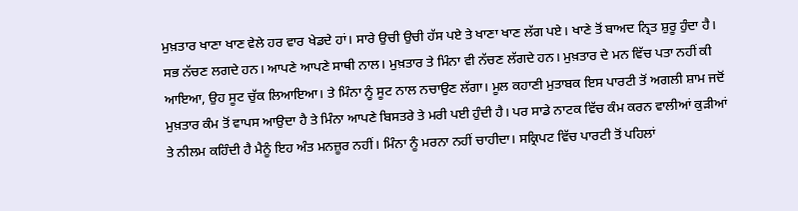ਮੁਖ਼ਤਾਰ ਖਾਣਾ ਖਾਣ ਵੇਲੇ ਹਰ ਵਾਰ ਖੇਡਦੇ ਹਾਂ। ਸਾਰੇ ਉਚੀ ਉਚੀ ਹੱਸ ਪਏ ਤੇ ਖਾਣਾ ਖਾਣ ਲੱਗ ਪਏ। ਖਾਣੇ ਤੋਂ ਬਾਅਦ ਨ੍ਰਿਤ ਸ਼ੁਰੂ ਹੁੰਦਾ ਹੈ। ਸਭ ਨੱਚਣ ਲਗਦੇ ਹਨ। ਆਪਣੇ ਆਪਣੇ ਸਾਥੀ ਨਾਲ। ਮੁਖ਼ਤਾਰ ਤੇ ਮਿੰਨਾ ਵੀ ਨੱਚਣ ਲੱਗਦੇ ਹਨ। ਮੁਖ਼ਤਾਰ ਦੇ ਮਨ ਵਿੱਚ ਪਤਾ ਨਹੀਂ ਕੀ ਆਇਆ, ਉਹ ਸੂਟ ਚੁੱਕ ਲਿਆਇਆ। ਤੇ ਮਿੰਨਾ ਨੂੰ ਸੂਟ ਨਾਲ ਨਚਾਉਣ ਲੱਗਾ। ਮੂਲ ਕਹਾਣੀ ਮੁਤਾਬਕ ਇਸ ਪਾਰਟੀ ਤੋਂ ਅਗਲੀ ਸ਼ਾਮ ਜਦੋਂ ਮੁਖ਼ਤਾਰ ਕੰਮ ਤੋਂ ਵਾਪਸ ਆਉਦਾ ਹੈ ਤੇ ਮਿੰਨਾ ਆਪਣੇ ਬਿਸਤਰੇ ਤੇ ਮਰੀ ਪਈ ਹੁੰਦੀ ਹੈ। ਪਰ ਸਾਡੇ ਨਾਟਕ ਵਿੱਚ ਕੰਮ ਕਰਨ ਵਾਲੀਆਂ ਕੁੜੀਆਂ ਤੇ ਨੀਲਮ ਕਹਿੰਦੀ ਹੈ ਮੈਨੂੰ ਇਹ ਅੰਤ ਮਨਜ਼ੂਰ ਨਹੀਂ। ਮਿੰਨਾ ਨੂੰ ਮਰਨਾ ਨਹੀਂ ਚਾਹੀਦਾ। ਸਕ੍ਰਿਪਟ ਵਿੱਚ ਪਾਰਟੀ ਤੋਂ ਪਹਿਲਾਂ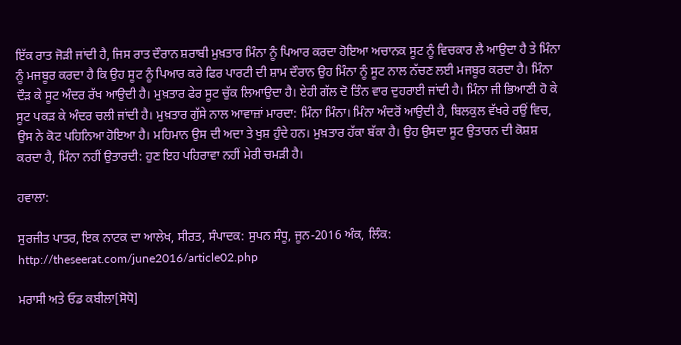ਇੱਕ ਰਾਤ ਜੋੜੀ ਜਾਂਦੀ ਹੈ, ਜਿਸ ਰਾਤ ਦੌਰਾਨ ਸ਼ਰਾਬੀ ਮੁਖ਼ਤਾਰ ਮਿੰਨਾ ਨੂੰ ਪਿਆਰ ਕਰਦਾ ਹੋਇਆ ਅਚਾਨਕ ਸੂਟ ਨੂੰ ਵਿਚਕਾਰ ਲੈ ਆਉਦਾ ਹੈ ਤੇ ਮਿੰਨਾ ਨੂੰ ਮਜਬੂਰ ਕਰਦਾ ਹੈ ਕਿ ਉਹ ਸੂਟ ਨੂੰ ਪਿਆਰ ਕਰੇ ਫਿਰ ਪਾਰਟੀ ਦੀ ਸ਼ਾਮ ਦੌਰਾਨ ਉਹ ਮਿੰਨਾ ਨੂੰ ਸੂਟ ਨਾਲ ਨੱਚਣ ਲਈ ਮਜਬੂਰ ਕਰਦਾ ਹੈ। ਮਿੰਨਾ ਦੌੜ ਕੇ ਸੂਟ ਅੰਦਰ ਰੱਖ ਆਉਦੀ ਹੈ। ਮੁਖ਼ਤਾਰ ਫੇਰ ਸੂਟ ਚੁੱਕ ਲਿਆਉਦਾ ਹੈ। ਏਹੀ ਗੱਲ ਦੋ ਤਿੰਨ ਵਾਰ ਦੁਹਰਾਈ ਜਾਂਦੀ ਹੈ। ਮਿੰਨਾ ਜੀ ਭਿਆਣੀ ਹੋ ਕੇ ਸੂਟ ਪਕੜ ਕੇ ਅੰਦਰ ਚਲੀ ਜਾਂਦੀ ਹੈ। ਮੁਖ਼ਤਾਰ ਗੁੱਸੇ ਨਾਲ ਆਵਾਜ਼ਾਂ ਮਾਰਦਾ: ਮਿੰਨਾ ਮਿੰਨਾ। ਮਿੰਨਾ ਅੰਦਰੋਂ ਆਉਦੀ ਹੈ, ਬਿਲਕੁਲ ਵੱਖਰੇ ਰਉਂ ਵਿਚ, ਉਸ ਨੇ ਕੋਟ ਪਹਿਨਿਆ ਹੋਇਆ ਹੈ। ਮਹਿਮਾਨ ਉਸ ਦੀ ਅਦਾ ਤੇ ਖੁਸ਼ ਹੁੰਦੇ ਹਨ। ਮੁਖ਼ਤਾਰ ਹੱਕਾ ਬੱਕਾ ਹੈ। ਉਹ ਉਸਦਾ ਸੂਟ ਉਤਾਰਨ ਦੀ ਕੋਸ਼ਸ਼ ਕਰਦਾ ਹੈ, ਮਿੰਨਾ ਨਹੀਂ ਉਤਾਰਦੀ: ਹੁਣ ਇਹ ਪਹਿਰਾਵਾ ਨਹੀਂ ਮੇਰੀ ਚਮੜੀ ਹੈ।

ਹਵਾਲਾ:

ਸੁਰਜੀਤ ਪਾਤਰ, ਇਕ ਨਾਟਕ ਦਾ ਆਲੇਖ, ਸੀਰਤ, ਸੰਪਾਦਕ: ਸੁਪਨ ਸੰਧੂ, ਜੂਨ-2016 ਅੰਕ, ਲਿੰਕ: http://theseerat.com/june2016/article02.php

ਮਰਾਸੀ ਅਤੇ ਓਡ ਕਬੀਲਾ[ਸੋਧੋ]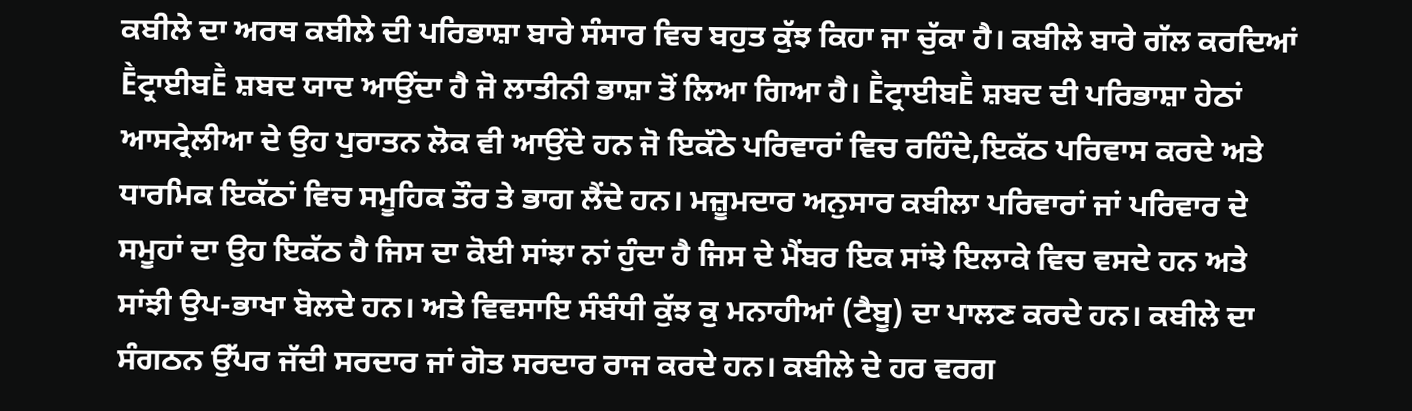ਕਬੀਲੇ ਦਾ ਅਰਥ ਕਬੀਲੇ ਦੀ ਪਰਿਭਾਸ਼ਾ ਬਾਰੇ ਸੰਸਾਰ ਵਿਚ ਬਹੁਤ ਕੁੱਝ ਕਿਹਾ ਜਾ ਚੁੱਕਾ ਹੈ। ਕਬੀਲੇ ਬਾਰੇ ਗੱਲ ਕਰਦਿਆਂ Ḕਟ੍ਰਾਈਬḔ ਸ਼ਬਦ ਯਾਦ ਆਉਂਦਾ ਹੈ ਜੋ ਲਾਤੀਨੀ ਭਾਸ਼ਾ ਤੋਂ ਲਿਆ ਗਿਆ ਹੈ। Ḕਟ੍ਰਾਈਬḔ ਸ਼ਬਦ ਦੀ ਪਰਿਭਾਸ਼ਾ ਹੇਠਾਂ ਆਸਟ੍ਰੇਲੀਆ ਦੇ ਉਹ ਪੁਰਾਤਨ ਲੋਕ ਵੀ ਆਉਂਦੇ ਹਨ ਜੋ ਇਕੱਠੇ ਪਰਿਵਾਰਾਂ ਵਿਚ ਰਹਿੰਦੇ,ਇਕੱਠ ਪਰਿਵਾਸ ਕਰਦੇ ਅਤੇ ਧਾਰਮਿਕ ਇਕੱਠਾਂ ਵਿਚ ਸਮੂਹਿਕ ਤੌਰ ਤੇ ਭਾਗ ਲੈਂਦੇ ਹਨ। ਮਜ਼ੂਮਦਾਰ ਅਨੁਸਾਰ ਕਬੀਲਾ ਪਰਿਵਾਰਾਂ ਜਾਂ ਪਰਿਵਾਰ ਦੇ ਸਮੂਹਾਂ ਦਾ ਉਹ ਇਕੱਠ ਹੈ ਜਿਸ ਦਾ ਕੋਈ ਸਾਂਝਾ ਨਾਂ ਹੁੰਦਾ ਹੈ ਜਿਸ ਦੇ ਮੈਂਬਰ ਇਕ ਸਾਂਝੇ ਇਲਾਕੇ ਵਿਚ ਵਸਦੇ ਹਨ ਅਤੇ ਸਾਂਝੀ ਉਪ-ਭਾਖਾ ਬੋਲਦੇ ਹਨ। ਅਤੇ ਵਿਵਸਾਇ ਸੰਬੰਧੀ ਕੁੱਝ ਕੁ ਮਨਾਹੀਆਂ (ਟੈਬੂ) ਦਾ ਪਾਲਣ ਕਰਦੇ ਹਨ। ਕਬੀਲੇ ਦਾ ਸੰਗਠਨ ਉੱਪਰ ਜੱਦੀ ਸਰਦਾਰ ਜਾਂ ਗੋਤ ਸਰਦਾਰ ਰਾਜ ਕਰਦੇ ਹਨ। ਕਬੀਲੇ ਦੇ ਹਰ ਵਰਗ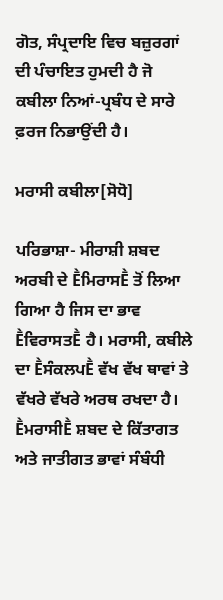ਗੋਤ, ਸੰਪ੍ਰਦਾਇ ਵਿਚ ਬਜ਼ੁਰਗਾਂ ਦੀ ਪੰਚਾਇਤ ਹੁਮਦੀ ਹੈ ਜੋ ਕਬੀਲਾ ਨਿਆਂ-ਪ੍ਰਬੰਧ ਦੇ ਸਾਰੇ ਫ਼ਰਜ ਨਿਭਾਉਂਦੀ ਹੈ।

ਮਰਾਸੀ ਕਬੀਲਾ[ਸੋਧੋ]

ਪਰਿਭਾਸ਼ਾ- ਮੀਰਾਸ਼ੀ ਸ਼ਬਦ ਅਰਬੀ ਦੇ ḔਮਿਰਾਸḔ ਤੋਂ ਲਿਆ ਗਿਆ ਹੈ ਜਿਸ ਦਾ ਭਾਵ ḔਵਿਰਾਸਤḔ ਹੈ। ਮਰਾਸੀ, ਕਬੀਲੇ ਦਾ ḔਸੰਕਲਪḔ ਵੱਖ ਵੱਖ ਥਾਵਾਂ ਤੇ ਵੱਖਰੇ ਵੱਖਰੇ ਅਰਥ ਰਖਦਾ ਹੈ। ḔਮਰਾਸੀḔ ਸ਼ਬਦ ਦੇ ਕਿੱਤਾਗਤ ਅਤੇ ਜਾਤੀਗਤ ਭਾਵਾਂ ਸੰਬੰਧੀ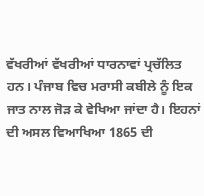ਵੱਖਰੀਆਂ ਵੱਖਰੀਆਂ ਧਾਰਨਾਵਾਂ ਪ੍ਰਚੱਲਿਤ ਹਨ। ਪੰਜਾਬ ਵਿਚ ਮਰਾਸੀ ਕਬੀਲੇ ਨੂੰ ਇਕ ਜਾਤ ਨਾਲ ਜੋੜ ਕੇ ਵੇਖਿਆ ਜਾਂਦਾ ਹੈ। ਇਹਨਾਂ ਦੀ ਅਸਲ ਵਿਆਖਿਆ 1865 ਦੀ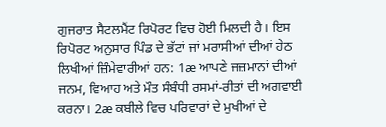ਗੁਜਰਾਤ ਸੈਟਲਮੈਂਟ ਰਿਪੋਰਟ ਵਿਚ ਹੋਈ ਮਿਲਦੀ ਹੈ। ਇਸ ਰਿਪੋਰਟ ਅਨੁਸਾਰ ਪਿੰਡ ਦੇ ਭੱਟਾਂ ਜਾਂ ਮਰਾਸੀਆਂ ਦੀਆਂ ਹੇਠ ਲਿਖੀਆਂ ਜ਼ਿੰਮੇਵਾਰੀਆਂ ਹਨ: 1æ ਆਪਣੇ ਜਜ਼ਮਾਨਾਂ ਦੀਆਂ ਜਨਮ, ਵਿਆਹ ਅਤੇ ਮੌਤ ਸੰਬੰਧੀ ਰਸਮਾਂ-ਰੀਤਾਂ ਦੀ ਅਗਵਾਈ ਕਰਨਾ। 2æ ਕਬੀਲੇ ਵਿਚ ਪਰਿਵਾਰਾਂ ਦੇ ਮੁਖੀਆਂ ਦੇ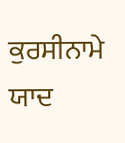ਕੁਰਸੀਨਾਮੇ ਯਾਦ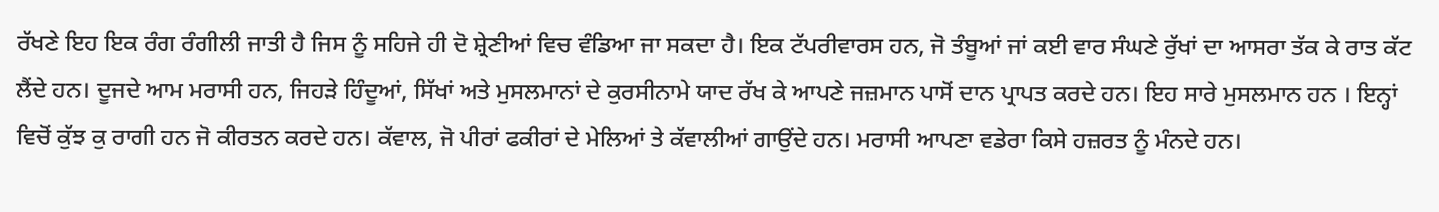ਰੱਖਣੇ ਇਹ ਇਕ ਰੰਗ ਰੰਗੀਲੀ ਜਾਤੀ ਹੈ ਜਿਸ ਨੂੰ ਸਹਿਜੇ ਹੀ ਦੋ ਸ਼੍ਰੇਣੀਆਂ ਵਿਚ ਵੰਡਿਆ ਜਾ ਸਕਦਾ ਹੈ। ਇਕ ਟੱਪਰੀਵਾਰਸ ਹਨ, ਜੋ ਤੰਬੂਆਂ ਜਾਂ ਕਈ ਵਾਰ ਸੰਘਣੇ ਰੁੱਖਾਂ ਦਾ ਆਸਰਾ ਤੱਕ ਕੇ ਰਾਤ ਕੱਟ ਲੈਂਦੇ ਹਨ। ਦੂਜਦੇ ਆਮ ਮਰਾਸੀ ਹਨ, ਜਿਹੜੇ ਹਿੰਦੂਆਂ, ਸਿੱਖਾਂ ਅਤੇ ਮੁਸਲਮਾਨਾਂ ਦੇ ਕੁਰਸੀਨਾਮੇ ਯਾਦ ਰੱਖ ਕੇ ਆਪਣੇ ਜਜ਼ਮਾਨ ਪਾਸੋਂ ਦਾਨ ਪ੍ਰਾਪਤ ਕਰਦੇ ਹਨ। ਇਹ ਸਾਰੇ ਮੁਸਲਮਾਨ ਹਨ । ਇਨ੍ਹਾਂ ਵਿਚੋਂ ਕੁੱਝ ਕੁ ਰਾਗੀ ਹਨ ਜੋ ਕੀਰਤਨ ਕਰਦੇ ਹਨ। ਕੱਵਾਲ, ਜੋ ਪੀਰਾਂ ਫਕੀਰਾਂ ਦੇ ਮੇਲਿਆਂ ਤੇ ਕੱਵਾਲੀਆਂ ਗਾਉਂਦੇ ਹਨ। ਮਰਾਸੀ ਆਪਣਾ ਵਡੇਰਾ ਕਿਸੇ ਹਜ਼ਰਤ ਨੂੰ ਮੰਨਦੇ ਹਨ।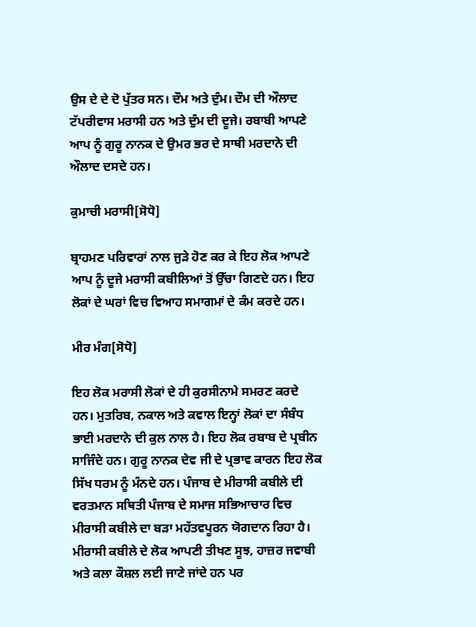ਉਸ ਦੇ ਦੇ ਦੋ ਪੁੱਤਰ ਸਨ। ਦੌਮ ਅਤੇ ਦੁੰਮ। ਦੌਮ ਦੀ ਔਲਾਦ ਟੱਪਰੀਵਾਸ ਮਰਾਸੀ ਹਨ ਅਤੇ ਦੁੰਮ ਦੀ ਦੂਜੇ। ਰਬਾਬੀ ਆਪਣੇ ਆਪ ਨੂੰ ਗੁਰੂ ਨਾਨਕ ਦੇ ਉਮਰ ਭਰ ਦੇ ਸਾਥੀ ਮਰਦਾਨੇ ਦੀ ਔਲਾਦ ਦਸਦੇ ਹਨ।

ਕੁਮਾਚੀ ਮਰਾਸੀ[ਸੋਧੋ]

ਬ੍ਰਾਹਮਣ ਪਰਿਵਾਰਾਂ ਨਾਲ ਜੁੜੇ ਹੋਣ ਕਰ ਕੇ ਇਹ ਲੋਕ ਆਪਣੇ ਆਪ ਨੂੰ ਦੂਜੇ ਮਰਾਸੀ ਕਬੀਲਿਆਂ ਤੋਂ ਉੱਚਾ ਗਿਣਦੇ ਹਨ। ਇਹ ਲੋਕਾਂ ਦੇ ਘਰਾਂ ਵਿਚ ਵਿਆਹ ਸਮਾਗਮਾਂ ਦੇ ਕੰਮ ਕਰਦੇ ਹਨ।

ਮੀਰ ਮੰਗ[ਸੋਧੋ]

ਇਹ ਲੋਕ ਮਰਾਸੀ ਲੋਕਾਂ ਦੇ ਹੀ ਕੁਰਸੀਨਾਮੇ ਸਮਰਣ ਕਰਦੇ ਹਨ। ਮੁਤਰਿਬ, ਨਕਾਲ ਅਤੇ ਕਵਾਲ ਇਨ੍ਹਾਂ ਲੋਕਾਂ ਦਾ ਸੰਬੰਧ ਭਾਈ ਮਰਦਾਨੇ ਦੀ ਕੁਲ ਨਾਲ ਹੈ। ਇਹ ਲੋਕ ਰਬਾਬ ਦੇ ਪ੍ਰਬੀਨ ਸਾਜਿੰਦੇ ਹਨ। ਗੁਰੂ ਨਾਨਕ ਦੇਵ ਜੀ ਦੇ ਪ੍ਰਭਾਵ ਕਾਰਨ ਇਹ ਲੋਕ ਸਿੱਖ ਧਰਮ ਨੂੰ ਮੰਨਦੇ ਹਨ। ਪੰਜਾਬ ਦੇ ਮੀਰਾਸੀ ਕਬੀਲੇ ਦੀ ਵਰਤਮਾਨ ਸਥਿਤੀ ਪੰਜਾਬ ਦੇ ਸਮਾਜ ਸਭਿਆਚਾਰ ਵਿਚ ਮੀਰਾਸੀ ਕਬੀਲੇ ਦਾ ਬੜਾ ਮਹੱਤਵਪੂਰਨ ਯੋਗਦਾਨ ਰਿਹਾ ਹੈ। ਮੀਰਾਸੀ ਕਬੀਲੇ ਦੇ ਲੋਕ ਆਪਣੀ ਤੀਖਣ ਸੂਝ, ਹਾਜ਼ਰ ਜਵਾਬੀ ਅਤੇ ਕਲਾ ਕੌਸ਼ਲ ਲਈ ਜਾਣੇ ਜਾਂਦੇ ਹਨ ਪਰ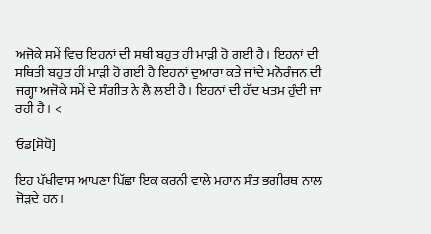ਅਜੋਕੇ ਸਮੇਂ ਵਿਚ ਇਹਨਾਂ ਦੀ ਸਥੀ ਬਹੁਤ ਹੀ ਮਾੜੀ ਹੋ ਗਈ ਹੈ। ਇਹਨਾਂ ਦੀ ਸਥਿਤੀ ਬਹੁਤ ਹੀ ਮਾੜੀ ਹੋ ਗਈ ਹੈ ਇਹਨਾਂ ਦੁਆਰਾ ਕਤੇ ਜਾਂਦੇ ਮਨੋਰੰਜਨ ਦੀ ਜਗ੍ਹਾ ਅਜੋਕੇ ਸਮੇਂ ਦੇ ਸੰਗੀਤ ਨੇ ਲੈ ਲਈ ਹੈ। ਇਹਨਾਂ ਦੀ ਹੱਦ ਖਤਮ ਹੁੰਦੀ ਜਾ ਰਹੀ ਹੈ। <

ਓਡ[ਸੋਧੋ]

ਇਹ ਪੱਖੀਵਾਸ ਆਪਣਾ ਪਿੱਛਾ ਇਕ ਕਰਨੀ ਵਾਲੇ ਮਹਾਨ ਸੰਤ ਭਗੀਰਥ ਨਾਲ ਜੋੜਦੇ ਹਨ।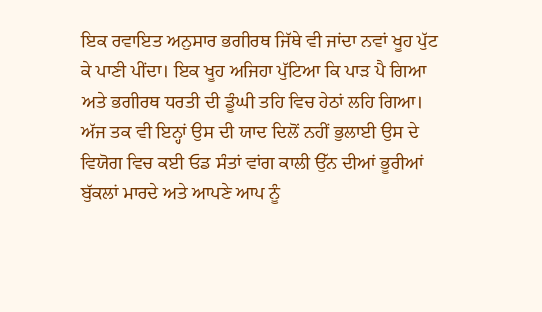ਇਕ ਰਵਾਇਤ ਅਨੁਸਾਰ ਭਗੀਰਥ ਜਿੱਥੇ ਵੀ ਜਾਂਦਾ ਨਵਾਂ ਖੂਹ ਪੁੱਟ ਕੇ ਪਾਣੀ ਪੀਂਦਾ। ਇਕ ਖੂਹ ਅਜਿਹਾ ਪੁੱਟਿਆ ਕਿ ਪਾੜ ਪੈ ਗਿਆ ਅਤੇ ਭਗੀਰਥ ਧਰਤੀ ਦੀ ਡੂੰਘੀ ਤਹਿ ਵਿਚ ਹੇਠਾਂ ਲਹਿ ਗਿਆ। ਅੱਜ ਤਕ ਵੀ ਇਨ੍ਹਾਂ ਉਸ ਦੀ ਯਾਦ ਦਿਲੋਂ ਨਹੀਂ ਭੁਲਾਈ ਉਸ ਦੇ ਵਿਯੋਗ ਵਿਚ ਕਈ ਓਡ ਸੰਤਾਂ ਵਾਂਗ ਕਾਲੀ ਉੱਨ ਦੀਆਂ ਭੂਰੀਆਂ ਬੁੱਕਲਾਂ ਮਾਰਦੇ ਅਤੇ ਆਪਣੇ ਆਪ ਨੂੰ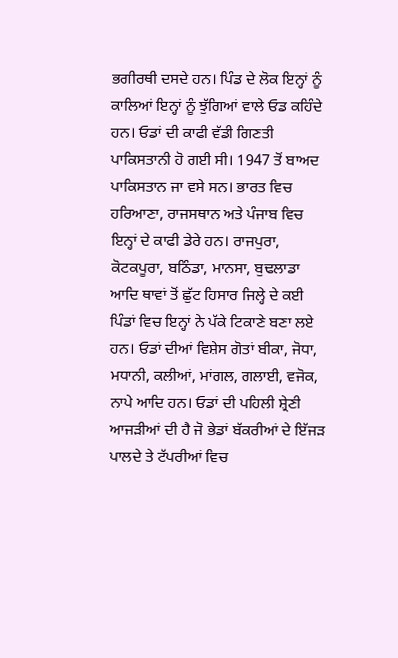ਭਗੀਰਥੀ ਦਸਦੇ ਹਨ। ਪਿੰਡ ਦੇ ਲੋਕ ਇਨ੍ਹਾਂ ਨੂੰ ਕਾਲਿਆਂ ਇਨ੍ਹਾਂ ਨੂੰ ਝੁੱਗਿਆਂ ਵਾਲੇ ਓਡ ਕਹਿੰਦੇ ਹਨ। ਓਡਾਂ ਦੀ ਕਾਫੀ ਵੱਡੀ ਗਿਣਤੀ ਪਾਕਿਸਤਾਨੀ ਹੋ ਗਈ ਸੀ। 1947 ਤੋਂ ਬਾਅਦ ਪਾਕਿਸਤਾਨ ਜਾ ਵਸੇ ਸਨ। ਭਾਰਤ ਵਿਚ ਹਰਿਆਣਾ, ਰਾਜਸਥਾਨ ਅਤੇ ਪੰਜਾਬ ਵਿਚ ਇਨ੍ਹਾਂ ਦੇ ਕਾਫੀ ਡੇਰੇ ਹਨ। ਰਾਜਪੁਰਾ, ਕੋਟਕਪੂਰਾ, ਬਠਿੰਡਾ, ਮਾਨਸਾ, ਬੁਢਲਾਡਾ ਆਦਿ ਥਾਵਾਂ ਤੋਂ ਛੁੱਟ ਹਿਸਾਰ ਜਿਲ੍ਹੇ ਦੇ ਕਈ ਪਿੰਡਾਂ ਵਿਚ ਇਨ੍ਹਾਂ ਨੇ ਪੱਕੇ ਟਿਕਾਣੇ ਬਣਾ ਲਏ ਹਨ। ਓਡਾਂ ਦੀਆਂ ਵਿਸ਼ੇਸ ਗੋਤਾਂ ਬੀਕਾ, ਜੋਧਾ, ਮਧਾਨੀ, ਕਲੀਆਂ, ਮਾਂਗਲ, ਗਲਾਈ, ਵਜੋਕ, ਨਾਪੇ ਆਦਿ ਹਨ। ਓਡਾਂ ਦੀ ਪਹਿਲੀ ਸ਼੍ਰੇਣੀ ਆਜੜੀਆਂ ਦੀ ਹੈ ਜੋ ਭੇਡਾਂ ਬੱਕਰੀਆਂ ਦੇ ਇੱਜੜ ਪਾਲਦੇ ਤੇ ਟੱਪਰੀਆਂ ਵਿਚ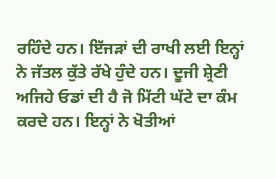ਰਹਿੰਦੇ ਹਨ। ਇੱਜੜਾਂ ਦੀ ਰਾਖੀ ਲਈ ਇਨ੍ਹਾਂ ਨੇ ਜੱਤਲ ਕੁੱਤੇ ਰੱਖੇ ਹੁੰਦੇ ਹਨ। ਦੂਜੀ ਸ਼੍ਰੇਣੀ ਅਜਿਹੇ ਓਡਾਂ ਦੀ ਹੈ ਜੋ ਮਿੱਟੀ ਘੱਟੇ ਦਾ ਕੰਮ ਕਰਦੇ ਹਨ। ਇਨ੍ਹਾਂ ਨੇ ਖੋਤੀਆਂ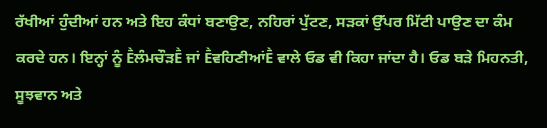ਰੱਖੀਆਂ ਹੁੰਦੀਆਂ ਹਨ ਅਤੇ ਇਹ ਕੰਧਾਂ ਬਣਾਉਣ, ਨਹਿਰਾਂ ਪੁੱਟਣ, ਸੜਕਾਂ ਉੱਪਰ ਮਿੱਟੀ ਪਾਉਣ ਦਾ ਕੰਮ ਕਰਦੇ ਹਨ। ਇਨ੍ਹਾਂ ਨੂੰ ḔਲੰਮਚੌੜḔ ਜਾਂ ḔਵਹਿਣੀਆਂḔ ਵਾਲੇ ਓਡ ਵੀ ਕਿਹਾ ਜਾਂਦਾ ਹੈ। ਓਡ ਬੜੇ ਮਿਹਨਤੀ, ਸੂਝਵਾਨ ਅਤੇ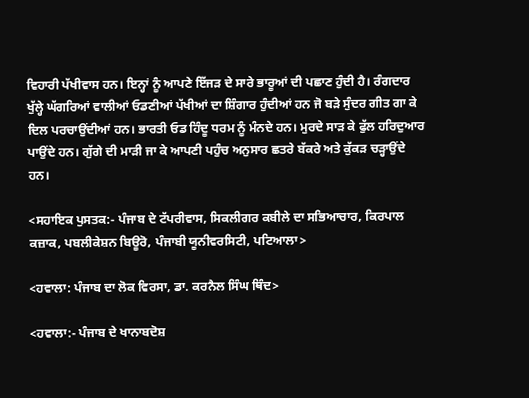ਵਿਹਾਰੀ ਪੱਖੀਵਾਸ ਹਨ। ਇਨ੍ਹਾਂ ਨੂੰ ਆਪਣੇ ਇੱਜੜ ਦੇ ਸਾਰੇ ਭਾਰੂਆਂ ਦੀ ਪਛਾਣ ਹੁੰਦੀ ਹੈ। ਰੰਗਦਾਰ ਖੁੱਲ੍ਹੇ ਘੱਗਰਿਆਂ ਵਾਲੀਆਂ ਓਡਣੀਆਂ ਪੱਖੀਆਂ ਦਾ ਸ਼ਿੰਗਾਰ ਹੁੰਦੀਆਂ ਹਨ ਜੋ ਬੜੇ ਸੁੰਦਰ ਗੀਤ ਗਾ ਕੇ ਦਿਲ ਪਰਚਾਉਂਦੀਆਂ ਹਨ। ਭਾਰਤੀ ਓਡ ਹਿੰਦੂ ਧਰਮ ਨੂੰ ਮੰਨਦੇ ਹਨ। ਮੁਰਦੇ ਸਾੜ ਕੇ ਫੁੱਲ ਹਰਿਦੁਆਰ ਪਾਉਂਦੇ ਹਨ। ਗੁੱਗੇ ਦੀ ਮਾੜੀ ਜਾ ਕੇ ਆਪਣੀ ਪਹੁੰਚ ਅਨੁਸਾਰ ਛਤਰੇ ਬੱਕਰੇ ਅਤੇ ਕੁੱਕੜ ਚੜ੍ਹਾਉਂਦੇ ਹਨ।

<ਸਹਾਇਕ ਪੁਸਤਕ:- ਪੰਜਾਬ ਦੇ ਟੱਪਰੀਵਾਸ, ਸਿਕਲੀਗਰ ਕਬੀਲੇ ਦਾ ਸਭਿਆਚਾਰ, ਕਿਰਪਾਲ ਕਜ਼ਾਕ, ਪਬਲੀਕੇਸ਼ਨ ਬਿਊਰੋ, ਪੰਜਾਬੀ ਯੂਨੀਵਰਸਿਟੀ, ਪਟਿਆਲਾ>

<ਹਵਾਲਾ: ਪੰਜਾਬ ਦਾ ਲੋਕ ਵਿਰਸਾ, ਡਾ. ਕਰਨੈਲ ਸਿੰਘ ਥਿੰਦ>

<ਹਵਾਲਾ:- ਪੰਜਾਬ ਦੇ ਖਾਨਾਬਦੋਸ਼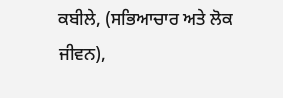ਕਬੀਲੇ, (ਸਭਿਆਚਾਰ ਅਤੇ ਲੋਕ ਜੀਵਨ),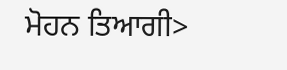ਮੋਹਨ ਤਿਆਗੀ>